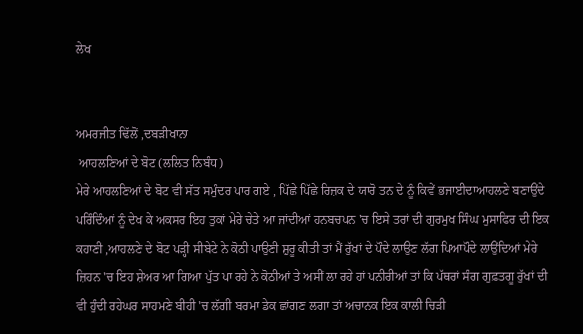ਲੇਖ


ਅਮਰਜੀਤ ਢਿੱਲੋਂ ,ਦਬੜੀਖਾਨਾ
 ਆਹਲਣਿਆਂ ਦੇ ਬੋਟ (ਲਲਿਤ ਨਿਬੰਧ)
ਮੇਰੇ ਆਹਲਣਿਆਂ ਦੇ ਬੋਟ ਵੀ ਸੱਤ ਸਮੁੰਦਰ ਪਾਰ ਗਏ , ਪਿੱਛੇ ਪਿੱਛੇ ਰਿਜ਼ਕ ਦੇ ਯਾਰੋ ਤਨ ਦੇ ਨੂੰ ਕਿਵੇਂ ਭਜਾਈਦਾਆਹਲਣੇ ਬਣਾਉਂਦੇ ਪਰਿੰਦਿੰਆਂ ਨੂੰ ਦੇਖ ਕੇ ਅਕਸਰ ਇਹ ਤੁਕਾਂ ਮੇਰੇ ਚੇਤੇ ਆ ਜਾਂਦੀਆਂ ਹਨਬਚਪਨ 'ਚ ਇਸੇ ਤਰਾਂ ਦੀ ਗੁਰਮੁਖ ਸਿੰਘ ਮੁਸਾਫਿਰ ਦੀ ਇਕ ਕਹਾਣੀ ,ਆਹਲਣੇ ਦੇ ਬੋਟ ਪੜ੍ਹੀ ਸੀਬੇਟੇ ਨੇ ਕੋਠੀ ਪਾਉਣੀ ਸ਼ੁਰੂ ਕੀਤੀ ਤਾਂ ਮੈਂ ਰੁੱਖਾਂ ਦੇ ਪੌਦੇ ਲਾਉਣ ਲੱਗ ਪਿਆਪੌਦੇ ਲਾਉਂਦਿਆਂ ਮੇਰੇ ਜ਼ਿਹਨ 'ਚ ਇਹ ਸ਼ੇਅਰ ਆ ਗਿਆ ਪੁੱਤ ਪਾ ਰਹੇ ਨੇ ਕੋਠੀਆਂ ਤੇ ਅਸੀਂ ਲਾ ਰਹੇ ਹਾਂ ਪਨੀਰੀਆਂ ਤਾਂ ਕਿ ਪੱਥਰਾਂ ਸੰਗ ਗੁਫ਼ਤਗੂ ਰੁੱਖਾਂ ਦੀ ਵੀ ਹੁੰਦੀ ਰਹੇਘਰ ਸਾਹਮਣੇ ਬੀਹੀ 'ਚ ਲੱਗੀ ਬਰਮਾ ਡੇਕ ਛਾਂਗਣ ਲਗਾ ਤਾਂ ਅਚਾਨਕ ਇਕ ਕਾਲੀ ਚਿੜੀ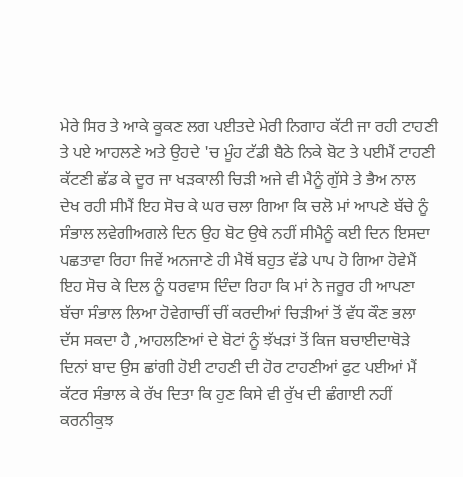ਮੇਰੇ ਸਿਰ ਤੇ ਆਕੇ ਕੂਕਣ ਲਗ ਪਈਤਦੇ ਮੇਰੀ ਨਿਗਾਹ ਕੱਟੀ ਜਾ ਰਹੀ ਟਾਹਣੀ ਤੇ ਪਏ ਆਹਲਣੇ ਅਤੇ ਉਹਦੇ 'ਚ ਮੂੰਹ ਟੱਡੀ ਬੈਠੇ ਨਿਕੇ ਬੋਟ ਤੇ ਪਈਮੈਂ ਟਾਹਣੀ ਕੱਟਣੀ ਛੱਡ ਕੇ ਦੂਰ ਜਾ ਖੜਕਾਲੀ ਚਿੜੀ ਅਜੇ ਵੀ ਮੈਨੂੰ ਗੁੱਸੇ ਤੇ ਭੈਅ ਨਾਲ ਦੇਖ ਰਹੀ ਸੀਮੈਂ ਇਹ ਸੋਚ ਕੇ ਘਰ ਚਲਾ ਗਿਆ ਕਿ ਚਲੋ ਮਾਂ ਆਪਣੇ ਬੱਚੇ ਨੂੰ ਸੰਭਾਲ ਲਵੇਗੀਅਗਲੇ ਦਿਨ ਉਹ ਬੋਟ ਉਥੇ ਨਹੀਂ ਸੀਮੈਨੂੰ ਕਈ ਦਿਨ ਇਸਦਾ ਪਛਤਾਵਾ ਰਿਹਾ ਜਿਵੇਂ ਅਨਜਾਣੇ ਹੀ ਮੈਥੋਂ ਬਹੁਤ ਵੱਡੇ ਪਾਪ ਹੋ ਗਿਆ ਹੋਵੇਮੈਂ ਇਹ ਸੋਚ ਕੇ ਦਿਲ ਨੂੰ ਧਰਵਾਸ ਦਿੰਦਾ ਰਿਹਾ ਕਿ ਮਾਂ ਨੇ ਜਰੂਰ ਹੀ ਆਪਣਾ ਬੱਚਾ ਸੰਭਾਲ ਲਿਆ ਹੋਵੇਗਾਚੀਂ ਚੀਂ ਕਰਦੀਆਂ ਚਿੜੀਆਂ ਤੋਂ ਵੱਧ ਕੌਣ ਭਲਾ ਦੱਸ ਸਕਦਾ ਹੈ ,ਆਹਲਣਿਆਂ ਦੇ ਬੋਟਾਂ ਨੂੰ ਝੱਖੜਾਂ ਤੋਂ ਕਿਜ ਬਚਾਈਦਾਥੋੜੇ ਦਿਨਾਂ ਬਾਦ ਉਸ ਛਾਂਗੀ ਹੋਈ ਟਾਹਣੀ ਦੀ ਹੋਰ ਟਾਹਣੀਆਂ ਫੁਟ ਪਈਆਂ ਮੈਂ ਕੱਟਰ ਸੰਭਾਲ ਕੇ ਰੱਖ ਦਿਤਾ ਕਿ ਹੁਣ ਕਿਸੇ ਵੀ ਰੁੱਖ ਦੀ ਛੰਗਾਈ ਨਹੀਂ ਕਰਨੀਕੁਝ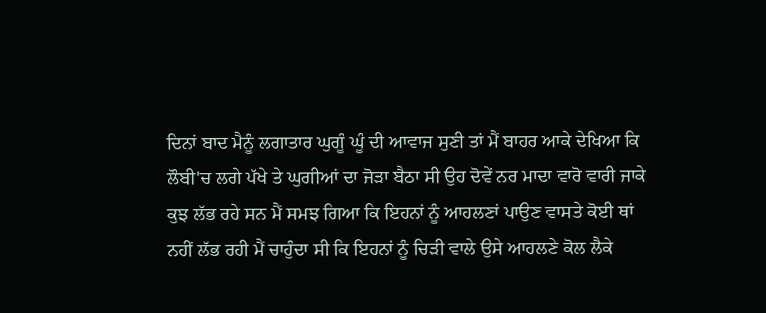ਦਿਨਾਂ ਬਾਦ ਮੈਨੂੰ ਲਗਾਤਾਰ ਘੁਗੂੰ ਘੂੰ ਦੀ ਆਵਾਜ ਸੁਣੀ ਤਾਂ ਮੈਂ ਬਾਹਰ ਆਕੇ ਦੇਖਿਆ ਕਿ ਲੌਬੀ'ਚ ਲਗੇ ਪੱਖੇ ਤੇ ਘੁਗੀਆਂ ਦਾ ਜੋੜਾ ਬੈਠਾ ਸੀ ਉਹ ਦੋਵੇਂ ਨਰ ਮਾਦਾ ਵਾਰੋ ਵਾਰੀ ਜਾਕੇ ਕੁਝ ਲੱਭ ਰਹੇ ਸਨ ਮੈਂ ਸਮਝ ਗਿਆ ਕਿ ਇਹਨਾਂ ਨੂੰ ਆਹਲਣਾਂ ਪਾਉਣ ਵਾਸਤੇ ਕੋਈ ਥਾਂ ਨਹੀਂ ਲੱਭ ਰਹੀ ਮੈਂ ਚਾਹੁੰਦਾ ਸੀ ਕਿ ਇਹਨਾਂ ਨੂੰ ਚਿੜੀ ਵਾਲੇ ਉਸੇ ਆਹਲਣੇ ਕੋਲ ਲੈਕੇ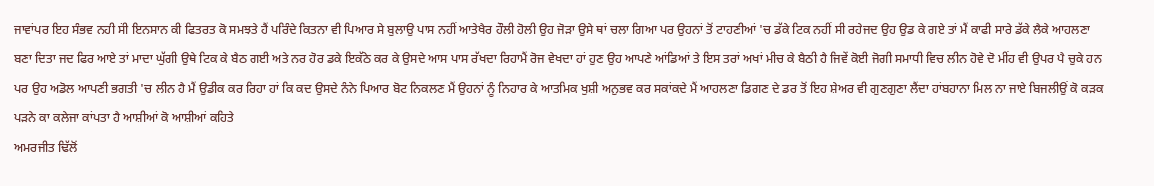ਜਾਵਾਂਪਰ ਇਹ ਸੰਭਵ ਨਹੀ ਸਂੀ ਇਨਸਾਨ ਕੀ ਫਿਤਰਤ ਕੋ ਸਮਝਤੇ ਹੈਂ ਪਰਿੰਦੇ ਕਿਤਨਾ ਵੀ ਪਿਆਰ ਸੇ ਬੁਲਾਉ ਪਾਸ ਨਹੀਂ ਆਤੇਖੈਰ ਹੌਲੀ ਹੋਲੀ ਉਹ ਜੋੜਾ ਉਸੇ ਥਾਂ ਚਲਾ ਗਿਆ ਪਰ ਉਹਨਾਂ ਤੋਂ ਟਾਹਣੀਆਂ 'ਚ ਡੱਕੇ ਟਿਕ ਨਹੀਂ ਸੀ ਰਹੇਜਦ ਉਹ ਉਡ ਕੇ ਗਏ ਤਾਂ ਮੈਂ ਕਾਫੀ ਸਾਰੇ ਡੱਕੇ ਲੈਕੇ ਆਹਲਣਾ ਬਣਾ ਦਿਤਾ ਜਦ ਫਿਰ ਆਏ ਤਾਂ ਮਾਦਾ ਘੁੱਗੀ ਉਥੇ ਟਿਕ ਕੇ ਬੈਠ ਗਈ ਅਤੇ ਨਰ ਹੋਰ ਡਕੇ ਇਕੱਠੇ ਕਰ ਕੇ ਉਸਦੇ ਆਸ ਪਾਸ ਰੱਖਦਾ ਰਿਹਾਮੈਂ ਰੋਜ ਵੇਖਦਾ ਹਾਂ ਹੁਣ ਉਹ ਆਪਣੇ ਆਂਡਿਆਂ ਤੇ ਇਸ ਤਰਾਂ ਅਖਾਂ ਮੀਚ ਕੇ ਬੈਠੀ ਹੈ ਜਿਵੇਂ ਕੋਈ ਜੋਗੀ ਸਮਾਧੀ ਵਿਚ ਲੀਨ ਹੋਵੇ ਦੋ ਮੀਂਹ ਵੀ ਉਪਰ ਪੈ ਚੁਕੇ ਹਨ ਪਰ ਉਹ ਅਡੋਲ ਆਪਣੀ ਭਗਤੀ 'ਚ ਲੀਨ ਹੈ ਮੈਂ ਉਡੀਕ ਕਰ ਰਿਹਾ ਹਾਂ ਕਿ ਕਦ ਉਸਦੇ ਨੰਨੇ ਪਿਆਰ ਬੋਟ ਨਿਕਲਣ ਮੈਂ ਉਹਨਾਂ ਨੂੰ ਨਿਹਾਰ ਕੇ ਆਤਮਿਕ ਖੁਸ਼ੀ ਅਨੁਭਵ ਕਰ ਸਕਾਂਕਦੇ ਮੈਂ ਆਹਲਣਾ ਡਿਗਣ ਦੇ ਡਰ ਤੋਂ ਇਹ ਸ਼ੇਅਰ ਵੀ ਗੁਣਗੁਣਾ ਲੈਂਦਾ ਹਾਂਬਹਾਨਾ ਮਿਲ ਨਾ ਜਾਏ ਬਿਜਲੀਉਂ ਕੋ ਕੜਕ ਪੜਨੇ ਕਾ ਕਲੇਜਾ ਕਾਂਪਤਾ ਹੈ ਆਸ਼ੀਆਂ ਕੋ ਆਸ਼ੀਆਂ ਕਹਿਤੇ
ਅਮਰਜੀਤ ਢਿੱਲੋਂ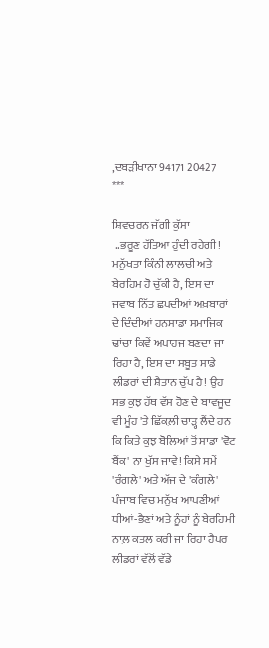,ਦਬੜੀਖਾਨਾ 94171 20427
***

ਸ਼ਿਵਚਰਨ ਜੱਗੀ ਕੁੱਸਾ
 ..ਭਰੂਣ ਹੱਤਿਆ ਹੁੰਦੀ ਰਹੇਗੀ!
ਮਨੁੱਖਤਾ ਕਿੰਨੀ ਲਾਲਚੀ ਅਤੇ ਬੇਰਹਿਮ ਹੋ ਚੁੱਕੀ ਹੈ, ਇਸ ਦਾ ਜਵਾਬ ਨਿੱਤ ਛਪਦੀਆਂ ਅਖ਼ਬਾਰਾਂ ਦੇ ਦਿੰਦੀਆਂ ਹਨਸਾਡਾ ਸਮਾਜਿਕ ਢਾਂਚਾ ਕਿਵੇਂ ਅਪਾਹਜ ਬਣਦਾ ਜਾ ਰਿਹਾ ਹੈ, ਇਸ ਦਾ ਸਬੂਤ ਸਾਡੇ ਲੀਡਰਾਂ ਦੀ ਸ਼ੈਤਾਨ ਚੁੱਪ ਹੈ! ਉਹ ਸਭ ਕੁਝ ਹੱਥ ਵੱਸ ਹੋਣ ਦੇ ਬਾਵਜੂਦ ਵੀ ਮੂੰਹ 'ਤੇ ਛਿੱਕਲ਼ੀ ਚਾੜ੍ਹ ਲੈਂਦੇ ਹਨ ਕਿ ਕਿਤੇ ਕੁਝ ਬੋਲਿਆਂ ਤੋਂ ਸਾਡਾ 'ਵੋਟ ਬੈਂਕ' ਨਾ ਖੁੱਸ ਜਾਵੇ! ਕਿਸੇ ਸਮੇਂ 'ਰੰਗਲੇ' ਅਤੇ ਅੱਜ ਦੇ 'ਕੰਗਲੇ' ਪੰਜਾਬ ਵਿਚ ਮਨੁੱਖ ਆਪਣੀਆਂ ਧੀਆਂ-ਭੈਣਾਂ ਅਤੇ ਨੂੰਹਾਂ ਨੂੰ ਬੇਰਹਿਮੀ ਨਾਲ਼ ਕਤਲ ਕਰੀ ਜਾ ਰਿਹਾ ਹੈਪਰ ਲੀਡਰਾਂ ਵੱਲੋਂ ਵੱਡੇ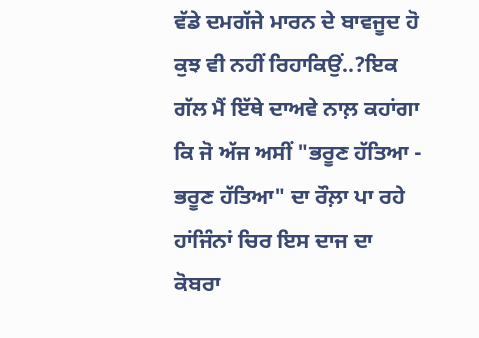ਵੱਡੇ ਦਮਗੱਜੇ ਮਾਰਨ ਦੇ ਬਾਵਜੂਦ ਹੋ ਕੁਝ ਵੀ ਨਹੀਂ ਰਿਹਾਕਿਉਂ..?ਇਕ ਗੱਲ ਮੈਂ ਇੱਥੇ ਦਾਅਵੇ ਨਾਲ਼ ਕਹਾਂਗਾ ਕਿ ਜੋ ਅੱਜ ਅਸੀਂ "ਭਰੂਣ ਹੱਤਿਆ - ਭਰੂਣ ਹੱਤਿਆ" ਦਾ ਰੌਲ਼ਾ ਪਾ ਰਹੇ ਹਾਂਜਿੰਨਾਂ ਚਿਰ ਇਸ ਦਾਜ ਦਾ ਕੋਬਰਾ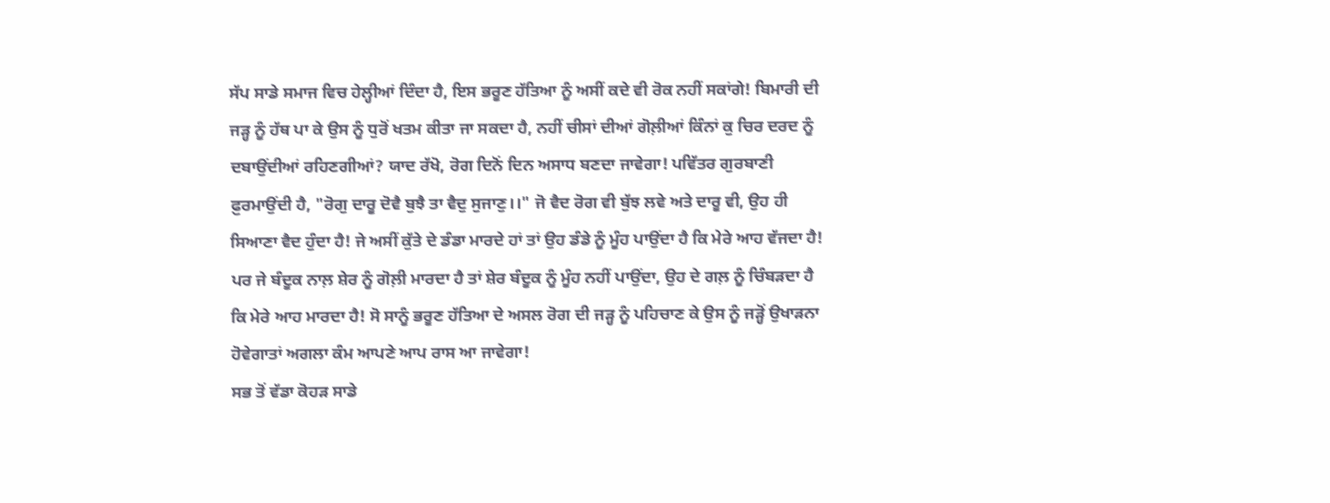ਸੱਪ ਸਾਡੇ ਸਮਾਜ ਵਿਚ ਹੇਲ੍ਹੀਆਂ ਦਿੰਦਾ ਹੈ, ਇਸ ਭਰੂਣ ਹੱਤਿਆ ਨੂੰ ਅਸੀਂ ਕਦੇ ਵੀ ਰੋਕ ਨਹੀਂ ਸਕਾਂਗੇ! ਬਿਮਾਰੀ ਦੀ ਜੜ੍ਹ ਨੂੰ ਹੱਥ ਪਾ ਕੇ ਉਸ ਨੂੰ ਧੁਰੋਂ ਖਤਮ ਕੀਤਾ ਜਾ ਸਕਦਾ ਹੈ, ਨਹੀਂ ਚੀਸਾਂ ਦੀਆਂ ਗੋਲ਼ੀਆਂ ਕਿੰਨਾਂ ਕੁ ਚਿਰ ਦਰਦ ਨੂੰ ਦਬਾਉਂਦੀਆਂ ਰਹਿਣਗੀਆਂ? ਯਾਦ ਰੱਖੋ, ਰੋਗ ਦਿਨੋਂ ਦਿਨ ਅਸਾਧ ਬਣਦਾ ਜਾਵੇਗਾ! ਪਵਿੱਤਰ ਗੁਰਬਾਣੀ ਫ਼ੁਰਮਾਉਂਦੀ ਹੈ, "ਰੋਗੁ ਦਾਰੂ ਦੋਵੈ ਬੁਝੈ ਤਾ ਵੈਦੁ ਸੁਜਾਣੁ।।" ਜੋ ਵੈਦ ਰੋਗ ਵੀ ਬੁੱਝ ਲਵੇ ਅਤੇ ਦਾਰੂ ਵੀ, ਉਹ ਹੀ ਸਿਆਣਾ ਵੈਦ ਹੁੰਦਾ ਹੈ! ਜੇ ਅਸੀਂ ਕੁੱਤੇ ਦੇ ਡੰਡਾ ਮਾਰਦੇ ਹਾਂ ਤਾਂ ਉਹ ਡੰਡੇ ਨੂੰ ਮੂੰਹ ਪਾਉਂਦਾ ਹੈ ਕਿ ਮੇਰੇ ਆਹ ਵੱਜਦਾ ਹੈ! ਪਰ ਜੇ ਬੰਦੂਕ ਨਾਲ਼ ਸ਼ੇਰ ਨੂੰ ਗੋਲ਼ੀ ਮਾਰਦਾ ਹੈ ਤਾਂ ਸ਼ੇਰ ਬੰਦੂਕ ਨੂੰ ਮੂੰਹ ਨਹੀਂ ਪਾਉਂਦਾ, ਉਹ ਦੇ ਗਲ਼ ਨੂੰ ਚਿੰਬੜਦਾ ਹੈ ਕਿ ਮੇਰੇ ਆਹ ਮਾਰਦਾ ਹੈ! ਸੋ ਸਾਨੂੰ ਭਰੂਣ ਹੱਤਿਆ ਦੇ ਅਸਲ ਰੋਗ ਦੀ ਜੜ੍ਹ ਨੂੰ ਪਹਿਚਾਣ ਕੇ ਉਸ ਨੂੰ ਜੜ੍ਹੋਂ ਉਖਾੜਨਾ ਹੋਵੇਗਾਤਾਂ ਅਗਲਾ ਕੰਮ ਆਪਣੇ ਆਪ ਰਾਸ ਆ ਜਾਵੇਗਾ!
ਸਭ ਤੋਂ ਵੱਡਾ ਕੋਹੜ ਸਾਡੇ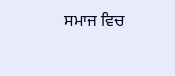ਸਮਾਜ ਵਿਚ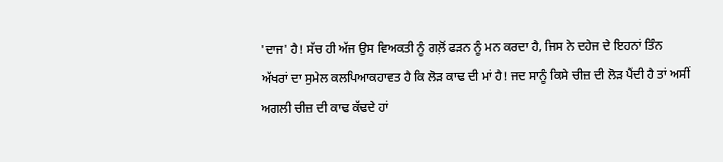'ਦਾਜ' ਹੈ! ਸੱਚ ਹੀ ਅੱਜ ਉਸ ਵਿਅਕਤੀ ਨੂੰ ਗਲ਼ੋਂ ਫੜਨ ਨੂੰ ਮਨ ਕਰਦਾ ਹੈ, ਜਿਸ ਨੇ ਦਹੇਜ ਦੇ ਇਹਨਾਂ ਤਿੰਨ ਅੱਖਰਾਂ ਦਾ ਸੁਮੇਲ ਕਲਪਿਆਕਹਾਵਤ ਹੈ ਕਿ ਲੋੜ ਕਾਢ ਦੀ ਮਾਂ ਹੈ! ਜਦ ਸਾਨੂੰ ਕਿਸੇ ਚੀਜ਼ ਦੀ ਲੋੜ ਪੈਂਦੀ ਹੈ ਤਾਂ ਅਸੀਂ ਅਗਲੀ ਚੀਜ਼ ਦੀ ਕਾਢ ਕੱਢਦੇ ਹਾਂ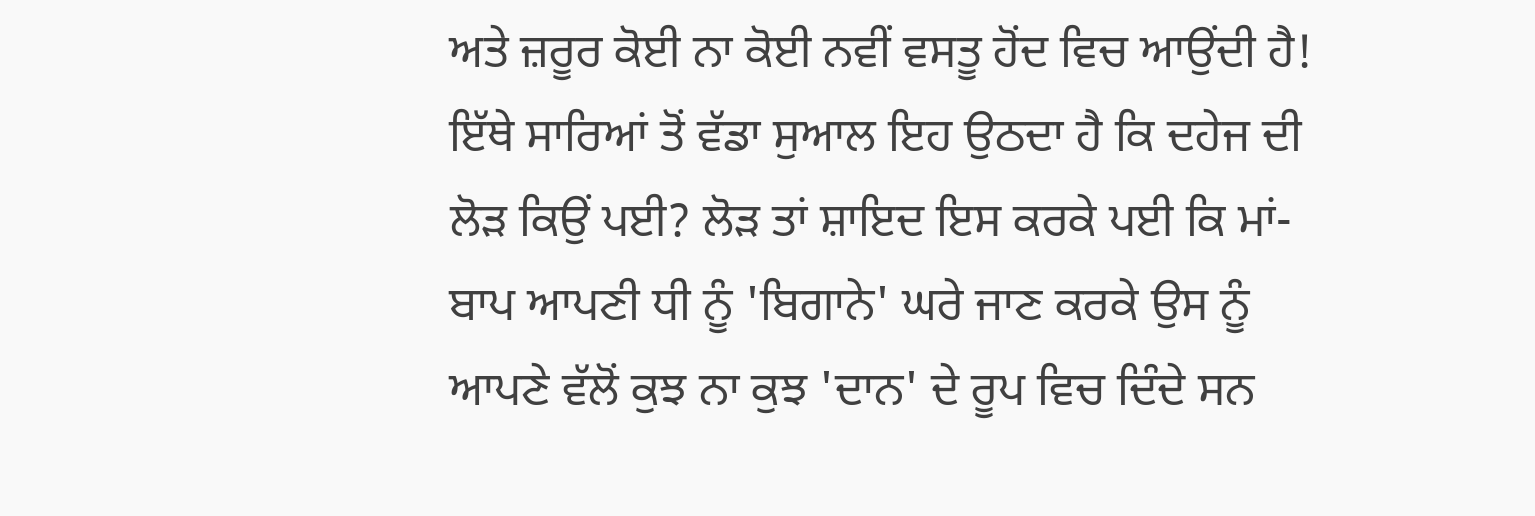ਅਤੇ ਜ਼ਰੂਰ ਕੋਈ ਨਾ ਕੋਈ ਨਵੀਂ ਵਸਤੂ ਹੋਂਦ ਵਿਚ ਆਉਂਦੀ ਹੈ! ਇੱਥੇ ਸਾਰਿਆਂ ਤੋਂ ਵੱਡਾ ਸੁਆਲ ਇਹ ਉਠਦਾ ਹੈ ਕਿ ਦਹੇਜ ਦੀ ਲੋੜ ਕਿਉਂ ਪਈ? ਲੋੜ ਤਾਂ ਸ਼ਾਇਦ ਇਸ ਕਰਕੇ ਪਈ ਕਿ ਮਾਂ-ਬਾਪ ਆਪਣੀ ਧੀ ਨੂੰ 'ਬਿਗਾਨੇ' ਘਰੇ ਜਾਣ ਕਰਕੇ ਉਸ ਨੂੰ ਆਪਣੇ ਵੱਲੋਂ ਕੁਝ ਨਾ ਕੁਝ 'ਦਾਨ' ਦੇ ਰੂਪ ਵਿਚ ਦਿੰਦੇ ਸਨ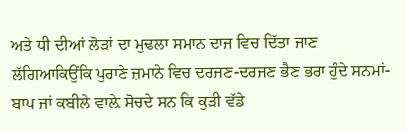ਅਤੇ ਧੀ ਦੀਆਂ ਲੋੜਾਂ ਦਾ ਮੁਢਲਾ ਸਮਾਨ ਦਾਜ ਵਿਚ ਦਿੱਤਾ ਜਾਣ ਲੱਗਿਆਕਿਉਂਕਿ ਪੁਰਾਣੇ ਜ਼ਮਾਨੇ ਵਿਚ ਦਰਜਣ-ਦਰਜਣ ਭੈਣ ਭਰਾ ਹੁੰਦੇ ਸਨਮਾਂ-ਬਾਪ ਜਾਂ ਕਬੀਲੇ ਵਾਲ਼ੇ ਸੋਚਦੇ ਸਨ ਕਿ ਕੁੜੀ ਵੱਡੇ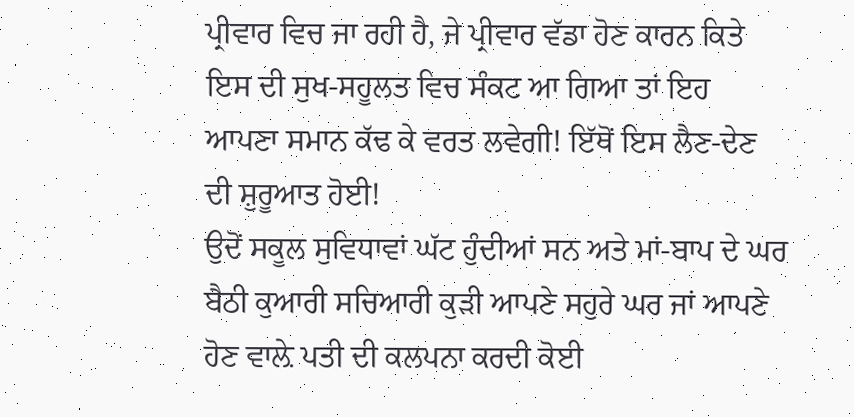ਪ੍ਰੀਵਾਰ ਵਿਚ ਜਾ ਰਹੀ ਹੈ, ਜੇ ਪ੍ਰੀਵਾਰ ਵੱਡਾ ਹੋਣ ਕਾਰਨ ਕਿਤੇ ਇਸ ਦੀ ਸੁਖ-ਸਹੂਲਤ ਵਿਚ ਸੰਕਟ ਆ ਗਿਆ ਤਾਂ ਇਹ ਆਪਣਾ ਸਮਾਨ ਕੱਢ ਕੇ ਵਰਤ ਲਵੇਗੀ! ਇੱਥੋਂ ਇਸ ਲੈਣ-ਦੇਣ ਦੀ ਸ਼ੁਰੂਆਤ ਹੋਈ!
ਉਦੋਂ ਸਕੂਲ ਸੁਵਿਧਾਵਾਂ ਘੱਟ ਹੁੰਦੀਆਂ ਸਨ ਅਤੇ ਮਾਂ-ਬਾਪ ਦੇ ਘਰ ਬੈਠੀ ਕੁਆਰੀ ਸਚਿਆਰੀ ਕੁੜੀ ਆਪਣੇ ਸਹੁਰੇ ਘਰ ਜਾਂ ਆਪਣੇ ਹੋਣ ਵਾਲ਼ੇ ਪਤੀ ਦੀ ਕਲਪਨਾ ਕਰਦੀ ਕੋਈ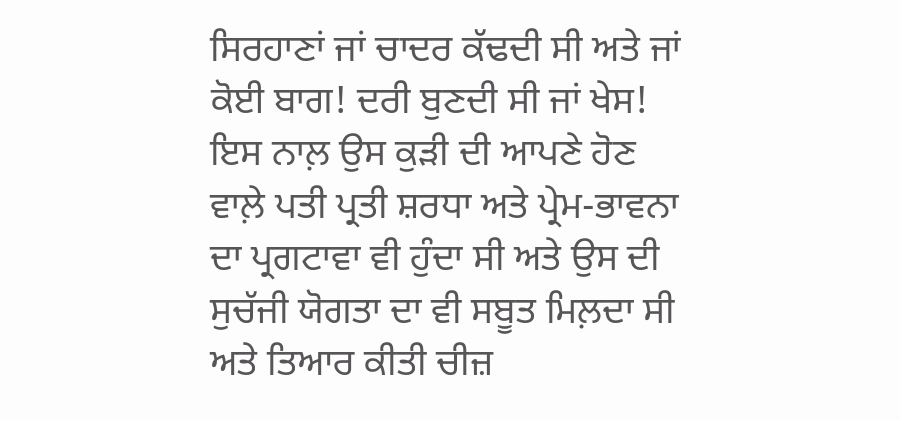ਸਿਰਹਾਣਾਂ ਜਾਂ ਚਾਦਰ ਕੱਢਦੀ ਸੀ ਅਤੇ ਜਾਂ ਕੋਈ ਬਾਗ! ਦਰੀ ਬੁਣਦੀ ਸੀ ਜਾਂ ਖੇਸ! ਇਸ ਨਾਲ਼ ਉਸ ਕੁੜੀ ਦੀ ਆਪਣੇ ਹੋਣ ਵਾਲ਼ੇ ਪਤੀ ਪ੍ਰਤੀ ਸ਼ਰਧਾ ਅਤੇ ਪ੍ਰੇਮ-ਭਾਵਨਾ ਦਾ ਪ੍ਰਗਟਾਵਾ ਵੀ ਹੁੰਦਾ ਸੀ ਅਤੇ ਉਸ ਦੀ ਸੁਚੱਜੀ ਯੋਗਤਾ ਦਾ ਵੀ ਸਬੂਤ ਮਿਲ਼ਦਾ ਸੀ ਅਤੇ ਤਿਆਰ ਕੀਤੀ ਚੀਜ਼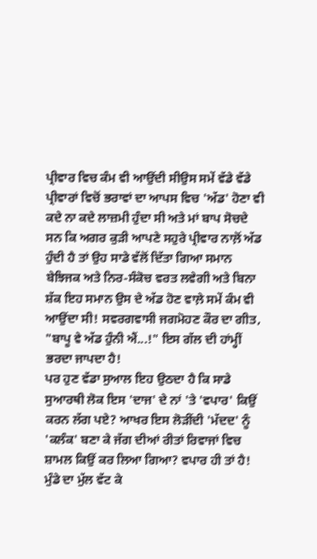ਪ੍ਰੀਵਾਰ ਵਿਚ ਕੰਮ ਵੀ ਆਉਂਦੀ ਸੀਉਸ ਸਮੇਂ ਵੱਡੇ ਵੱਡੇ ਪ੍ਰੀਵਾਰਾਂ ਵਿਚੋਂ ਭਰਾਵਾਂ ਦਾ ਆਪਸ ਵਿਚ 'ਅੱਡ' ਹੋਣਾ ਵੀ ਕਦੇ ਨਾ ਕਦੇ ਲਾਜ਼ਮੀ ਹੁੰਦਾ ਸੀ ਅਤੇ ਮਾਂ ਬਾਪ ਸੋਚਦੇ ਸਨ ਕਿ ਅਗਰ ਕੁੜੀ ਆਪਣੇ ਸਹੁਰੇ ਪ੍ਰੀਵਾਰ ਨਾਲ਼ੋਂ ਅੱਡ ਹੁੰਦੀ ਹੈ ਤਾਂ ਉਹ ਸਾਡੇ ਵੱਲੋਂ ਦਿੱਤਾ ਗਿਆ ਸਮਾਨ ਬੇਝਿਜਕ ਅਤੇ ਨਿਰ-ਸੰਕੋਚ ਵਰਤ ਲਵੇਗੀ ਅਤੇ ਬਿਨਾ ਸ਼ੱਕ ਇਹ ਸਮਾਨ ਉਸ ਦੇ ਅੱਡ ਹੋਣ ਵਾਲ਼ੇ ਸਮੇਂ ਕੰਮ ਵੀ ਆਉਂਦਾ ਸੀ! ਸਵਰਗਵਾਸੀ ਜਗਮੋਹਣ ਕੌਰ ਦਾ ਗੀਤ, "ਬਾਪੂ ਵੇ ਅੱਡ ਹੁੰਨੀ ਐਂ...!" ਇਸ ਗੱਲ ਦੀ ਹਾਂਮ੍ਹੀਂ ਭਰਦਾ ਜਾਪਦਾ ਹੈ!
ਪਰ ਹੁਣ ਵੱਡਾ ਸੁਆਲ ਇਹ ਉਠਦਾ ਹੈ ਕਿ ਸਾਡੇ ਸੁਆਰਥੀ ਲੋਕ ਇਸ 'ਦਾਜ' ਦੇ ਨਾਂ 'ਤੇ 'ਵਪਾਰ' ਕਿਉਂ ਕਰਨ ਲੱਗ ਪਏ? ਆਖਰ ਇਸ ਲੋੜੀਂਦੀ 'ਮੱਦਦ' ਨੂੰ 'ਕਲੰਕ' ਬਣਾ ਕੇ ਜੱਗ ਦੀਆਂ ਰੀਤਾਂ ਰਿਵਾਜਾਂ ਵਿਚ ਸ਼ਾਮਲ ਕਿਉਂ ਕਰ ਲਿਆ ਗਿਆ? ਵਪਾਰ ਹੀ ਤਾਂ ਹੈ! ਮੁੰਡੇ ਦਾ ਮੁੱਲ ਵੱਟ ਕੇ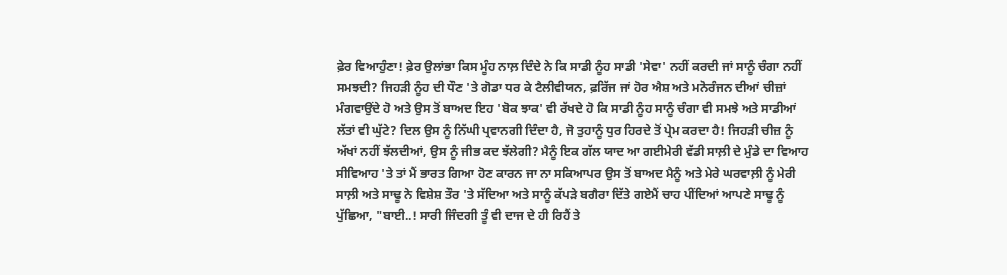ਫ਼ੇਰ ਵਿਆਹੁੰਣਾ! ਫ਼ੇਰ ਉਲਾਂਭਾ ਕਿਸ ਮੂੰਹ ਨਾਲ਼ ਦਿੰਦੇ ਨੇ ਕਿ ਸਾਡੀ ਨੂੰਹ ਸਾਡੀ 'ਸੇਵਾ' ਨਹੀਂ ਕਰਦੀ ਜਾਂ ਸਾਨੂੰ ਚੰਗਾ ਨਹੀਂ ਸਮਝਦੀ? ਜਿਹੜੀ ਨੂੰਹ ਦੀ ਧੌਣ 'ਤੇ ਗੋਡਾ ਧਰ ਕੇ ਟੈਲੀਵੀਯਨ, ਫ਼ਰਿੱਜ ਜਾਂ ਹੋਰ ਐਸ਼ ਅਤੇ ਮਨੋਰੰਜਨ ਦੀਆਂ ਚੀਜ਼ਾਂ ਮੰਗਵਾਉਂਦੇ ਹੋ ਅਤੇ ਉਸ ਤੋਂ ਬਾਅਦ ਇਹ 'ਬੋਕ ਝਾਕ' ਵੀ ਰੱਖਦੇ ਹੋ ਕਿ ਸਾਡੀ ਨੂੰਹ ਸਾਨੂੰ ਚੰਗਾ ਵੀ ਸਮਝੇ ਅਤੇ ਸਾਡੀਆਂ ਲੱਤਾਂ ਵੀ ਘੁੱਟੇ? ਦਿਲ ਉਸ ਨੂੰ ਨਿੱਘੀ ਪ੍ਰਵਾਨਗੀ ਦਿੰਦਾ ਹੈ, ਜੋ ਤੁਹਾਨੂੰ ਧੁਰ ਹਿਰਦੇ ਤੋਂ ਪ੍ਰੇਮ ਕਰਦਾ ਹੈ! ਜਿਹੜੀ ਚੀਜ਼ ਨੂੰ ਅੱਖਾਂ ਨਹੀਂ ਝੱਲਦੀਆਂ, ਉਸ ਨੂੰ ਜੀਭ ਕਦ ਝੱਲੇਗੀ? ਮੈਨੂੰ ਇਕ ਗੱਲ ਯਾਦ ਆ ਗਈਮੇਰੀ ਵੱਡੀ ਸਾਲ਼ੀ ਦੇ ਮੁੰਡੇ ਦਾ ਵਿਆਹ ਸੀਵਿਆਹ 'ਤੇ ਤਾਂ ਮੈਂ ਭਾਰਤ ਗਿਆ ਹੋਣ ਕਾਰਨ ਜਾ ਨਾ ਸਕਿਆਪਰ ਉਸ ਤੋਂ ਬਾਅਦ ਮੈਨੂੰ ਅਤੇ ਮੇਰੇ ਘਰਵਾਲ਼ੀ ਨੂੰ ਮੇਰੀ ਸਾਲ਼ੀ ਅਤੇ ਸਾਢੂ ਨੇ ਵਿਸ਼ੇਸ਼ ਤੌਰ 'ਤੇ ਸੱਦਿਆ ਅਤੇ ਸਾਨੂੰ ਕੱਪੜੇ ਬਗੈਰਾ ਦਿੱਤੇ ਗਏਮੈਂ ਚਾਹ ਪੀਂਦਿਆਂ ਆਪਣੇ ਸਾਢੂ ਨੂੰ ਪੁੱਛਿਆ, "ਬਾਈ..! ਸਾਰੀ ਜਿੰਦਗੀ ਤੂੰ ਵੀ ਦਾਜ ਦੇ ਹੀ ਰਿਹੈਂ ਤੇ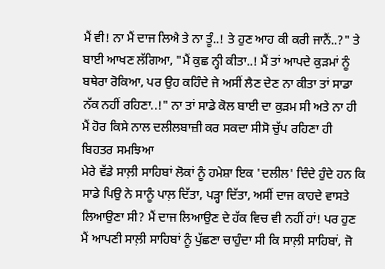ਮੈਂ ਵੀ! ਨਾ ਮੈਂ ਦਾਜ ਲਿਐ ਤੇ ਨਾ ਤੂੰ..! ਤੇ ਹੁਣ ਆਹ ਕੀ ਕਰੀ ਜਾਨੈਂ..?" ਤੇ ਬਾਈ ਆਖਣ ਲੱਗਿਆ, "ਮੈਂ ਕੁਛ ਨ੍ਹੀ ਕੀਤਾ..! ਮੈਂ ਤਾਂ ਆਪਦੇ ਕੁੜਮਾਂ ਨੂੰ ਬਥੇਰਾ ਰੋਕਿਆ, ਪਰ ਉਹ ਕਹਿੰਦੇ ਜੇ ਅਸੀਂ ਲੈਣ ਦੇਣ ਨਾ ਕੀਤਾ ਤਾਂ ਸਾਡਾ ਨੱਕ ਨਹੀਂ ਰਹਿਣਾ..!" ਨਾ ਤਾਂ ਸਾਡੇ ਕੋਲ ਬਾਈ ਦਾ ਕੁੜਮ ਸੀ ਅਤੇ ਨਾ ਹੀ ਮੈਂ ਹੋਰ ਕਿਸੇ ਨਾਲ ਦਲੀਲਬਾਜ਼ੀ ਕਰ ਸਕਦਾ ਸੀਸੋ ਚੁੱਪ ਰਹਿਣਾ ਹੀ ਬਿਹਤਰ ਸਮਝਿਆ
ਮੇਰੇ ਵੱਡੇ ਸਾਲ਼ੀ ਸਾਹਿਬਾਂ ਲੋਕਾਂ ਨੂੰ ਹਮੇਸ਼ਾ ਇਕ 'ਦਲੀਲ' ਦਿੰਦੇ ਹੁੰਦੇ ਹਨ ਕਿ ਸਾਡੇ ਪਿਉ ਨੇ ਸਾਨੂੰ ਪਾਲ਼ ਦਿੱਤਾ, ਪੜ੍ਹਾ ਦਿੱਤਾ, ਅਸੀਂ ਦਾਜ ਕਾਹਦੇ ਵਾਸਤੇ ਲਿਆਉਣਾ ਸੀ? ਮੈਂ ਦਾਜ ਲਿਆਉਣ ਦੇ ਹੱਕ ਵਿਚ ਵੀ ਨਹੀਂ ਹਾਂ! ਪਰ ਹੁਣ ਮੈਂ ਆਪਣੀ ਸਾਲ਼ੀ ਸਾਹਿਬਾਂ ਨੂੰ ਪੁੱਛਣਾ ਚਾਹੁੰਦਾ ਸੀ ਕਿ ਸਾਲ਼ੀ ਸਾਹਿਬਾਂ, ਜੋ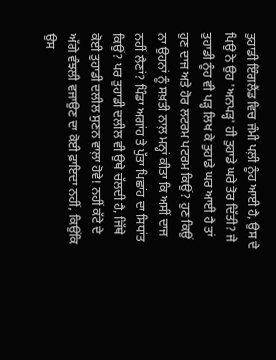ਤੁਹਾਡੀ ਇੰਗਲੈਂਡ ਵਿਚ ਜੰਮੀ ਪਲ਼ੀ ਨੂੰਹ ਆਈ ਹੈ, ਉਸ ਦੇ ਪਿਉ ਨੇ ਉਹ 'ਅਨਪੜ੍ਹ' ਹੀ ਤੁਹਾਡੇ ਘਰੇ ਤੋਰ ਦਿੱਤੀ? ਜੇ ਤੁਹਾਡੀ ਨੂੰਹ ਵੀ ਪੜ੍ਹ ਲਿਖ ਕੇ ਤੁਹਾਡੇ ਘਰ ਆਈ ਹੈ ਤਾਂ ਹੁਣ ਦਾਜ ਅਤੇ ਹੋਰ ਲਟਰਮ ਪਟਰਮ ਕਿਉਂ? ਹੁਣ ਕਿਉਂ ਨਾ ਉਹਨਾਂ ਨੂੰ ਸਖ਼ਤੀ ਨਾਲ਼ ਮਨ੍ਹਾਂ ਕੀਤਾ ਕਿ ਅਸੀਂ ਦਾਜ ਨਹੀਂ ਲੈਣਾਂ? ਪਿੰਡਾ ਅਗਾਂਹ ਤੇ ਪੁੱਤਾ ਪਿਛਾਂਹ ਦਾ ਸਿਧਾਂਤ ਕਿਉਂ? ਪਰ ਤੁਹਾਡੀ ਦਲੀਲ ਵੀ ਉਥੇ ਚੱਲਦੀ ਹੈ, ਜਿੱਥੇ ਕੋਈ ਤੁਹਾਡੀ ਦਲੀਲ ਸੁਣਨ ਵਾਲ਼ਾ ਹੋਵੇ! ਨਹੀਂ ਕੱਟੇ ਦੇ ਅੱਗੇ ਵੰਝਲੀ ਵਜਾਉਣ ਦਾ ਕੋਈ ਫ਼ਾਇਦਾ ਨਹੀਂ, ਕਿਉਂਕਿ ਉਸ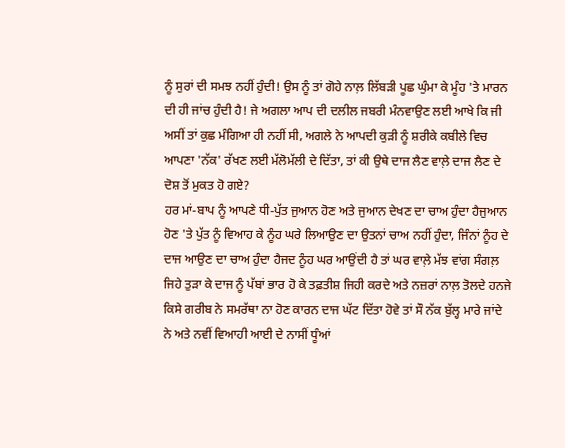ਨੂੰ ਸੁਰਾਂ ਦੀ ਸਮਝ ਨਹੀਂ ਹੁੰਦੀ! ਉਸ ਨੂੰ ਤਾਂ ਗੋਹੇ ਨਾਲ਼ ਲਿੱਬੜੀ ਪੂਛ ਘੁੰਮਾ ਕੇ ਮੂੰਹ 'ਤੇ ਮਾਰਨ ਦੀ ਹੀ ਜਾਂਚ ਹੁੰਦੀ ਹੈ! ਜੇ ਅਗਲਾ ਆਪ ਦੀ ਦਲੀਲ ਜਬਰੀ ਮੰਨਵਾਉਣ ਲਈ ਆਖੇ ਕਿ ਜੀ ਅਸੀਂ ਤਾਂ ਕੁਛ ਮੰਗਿਆ ਹੀ ਨਹੀਂ ਸੀ, ਅਗਲੇ ਨੇ ਆਪਦੀ ਕੁੜੀ ਨੂੰ ਸ਼ਰੀਕੇ ਕਬੀਲੇ ਵਿਚ ਆਪਣਾ 'ਨੱਕ' ਰੱਖਣ ਲਈ ਮੱਲੋਮੱਲੀ ਦੇ ਦਿੱਤਾ, ਤਾਂ ਕੀ ਉਥੇ ਦਾਜ ਲੈਣ ਵਾਲ਼ੇ ਦਾਜ ਲੈਣ ਦੇ ਦੋਸ਼ ਤੋਂ ਮੁਕਤ ਹੋ ਗਏ?
ਹਰ ਮਾਂ-ਬਾਪ ਨੂੰ ਆਪਣੇ ਧੀ-ਪੁੱਤ ਜੁਆਨ ਹੋਣ ਅਤੇ ਜੁਆਨ ਦੇਖਣ ਦਾ ਚਾਅ ਹੁੰਦਾ ਹੈਜੁਆਨ ਹੋਣ 'ਤੇ ਪੁੱਤ ਨੂੰ ਵਿਆਹ ਕੇ ਨੂੰਹ ਘਰੇ ਲਿਆਉਣ ਦਾ ਉਤਨਾਂ ਚਾਅ ਨਹੀਂ ਹੁੰਦਾ, ਜਿੰਨਾਂ ਨੂੰਹ ਦੇ ਦਾਜ ਆਉਣ ਦਾ ਚਾਅ ਹੁੰਦਾ ਹੈਜਦ ਨੂੰਹ ਘਰ ਆਉਂਦੀ ਹੈ ਤਾਂ ਘਰ ਵਾਲ਼ੇ ਮੱਝ ਵਾਂਗ ਸੰਗਲ਼ ਜਿਹੇ ਤੁੜਾ ਕੇ ਦਾਜ ਨੂੰ ਪੱਬਾਂ ਭਾਰ ਹੋ ਕੇ ਤਫ਼ਤੀਸ਼ ਜਿਹੀ ਕਰਦੇ ਅਤੇ ਨਜ਼ਰਾਂ ਨਾਲ਼ ਤੋਲਦੇ ਹਨਜੇ ਕਿਸੇ ਗਰੀਬ ਨੇ ਸਮਰੱਥਾ ਨਾ ਹੋਣ ਕਾਰਨ ਦਾਜ ਘੱਟ ਦਿੱਤਾ ਹੋਵੇ ਤਾਂ ਸੌ ਨੱਕ ਬੁੱਲ੍ਹ ਮਾਰੇ ਜਾਂਦੇ ਨੇ ਅਤੇ ਨਵੀਂ ਵਿਆਹੀ ਆਈ ਦੇ ਨਾਸੀਂ ਧੂੰਆਂ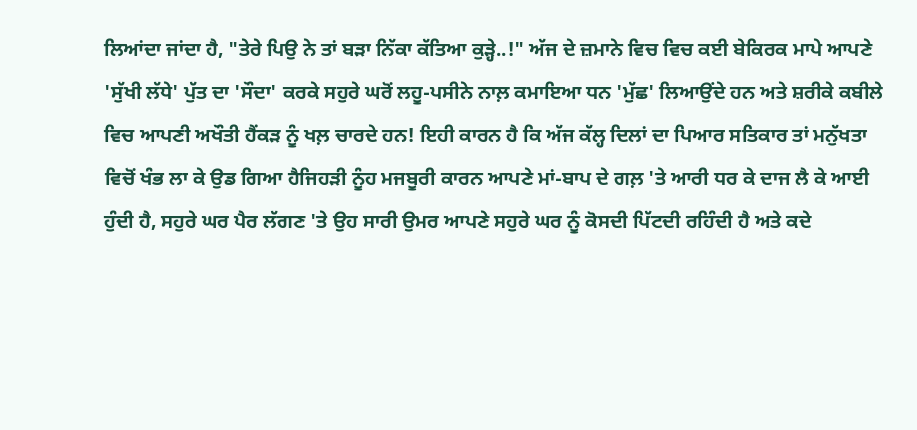ਲਿਆਂਦਾ ਜਾਂਦਾ ਹੈ, "ਤੇਰੇ ਪਿਉ ਨੇ ਤਾਂ ਬੜਾ ਨਿੱਕਾ ਕੱਤਿਆ ਕੁੜ੍ਹੇ..!" ਅੱਜ ਦੇ ਜ਼ਮਾਨੇ ਵਿਚ ਵਿਚ ਕਈ ਬੇਕਿਰਕ ਮਾਪੇ ਆਪਣੇ 'ਸੁੱਖੀ ਲੱਧੇ' ਪੁੱਤ ਦਾ 'ਸੌਦਾ' ਕਰਕੇ ਸਹੁਰੇ ਘਰੋਂ ਲਹੂ-ਪਸੀਨੇ ਨਾਲ਼ ਕਮਾਇਆ ਧਨ 'ਮੁੱਛ' ਲਿਆਉਂਦੇ ਹਨ ਅਤੇ ਸ਼ਰੀਕੇ ਕਬੀਲੇ ਵਿਚ ਆਪਣੀ ਅਖੌਤੀ ਹੈਂਕੜ ਨੂੰ ਖਲ਼ ਚਾਰਦੇ ਹਨ! ਇਹੀ ਕਾਰਨ ਹੈ ਕਿ ਅੱਜ ਕੱਲ੍ਹ ਦਿਲਾਂ ਦਾ ਪਿਆਰ ਸਤਿਕਾਰ ਤਾਂ ਮਨੁੱਖਤਾ ਵਿਚੋਂ ਖੰਭ ਲਾ ਕੇ ਉਡ ਗਿਆ ਹੈਜਿਹੜੀ ਨੂੰਹ ਮਜਬੂਰੀ ਕਾਰਨ ਆਪਣੇ ਮਾਂ-ਬਾਪ ਦੇ ਗਲ਼ 'ਤੇ ਆਰੀ ਧਰ ਕੇ ਦਾਜ ਲੈ ਕੇ ਆਈ ਹੁੰਦੀ ਹੈ, ਸਹੁਰੇ ਘਰ ਪੈਰ ਲੱਗਣ 'ਤੇ ਉਹ ਸਾਰੀ ਉਮਰ ਆਪਣੇ ਸਹੁਰੇ ਘਰ ਨੂੰ ਕੋਸਦੀ ਪਿੱਟਦੀ ਰਹਿੰਦੀ ਹੈ ਅਤੇ ਕਦੇ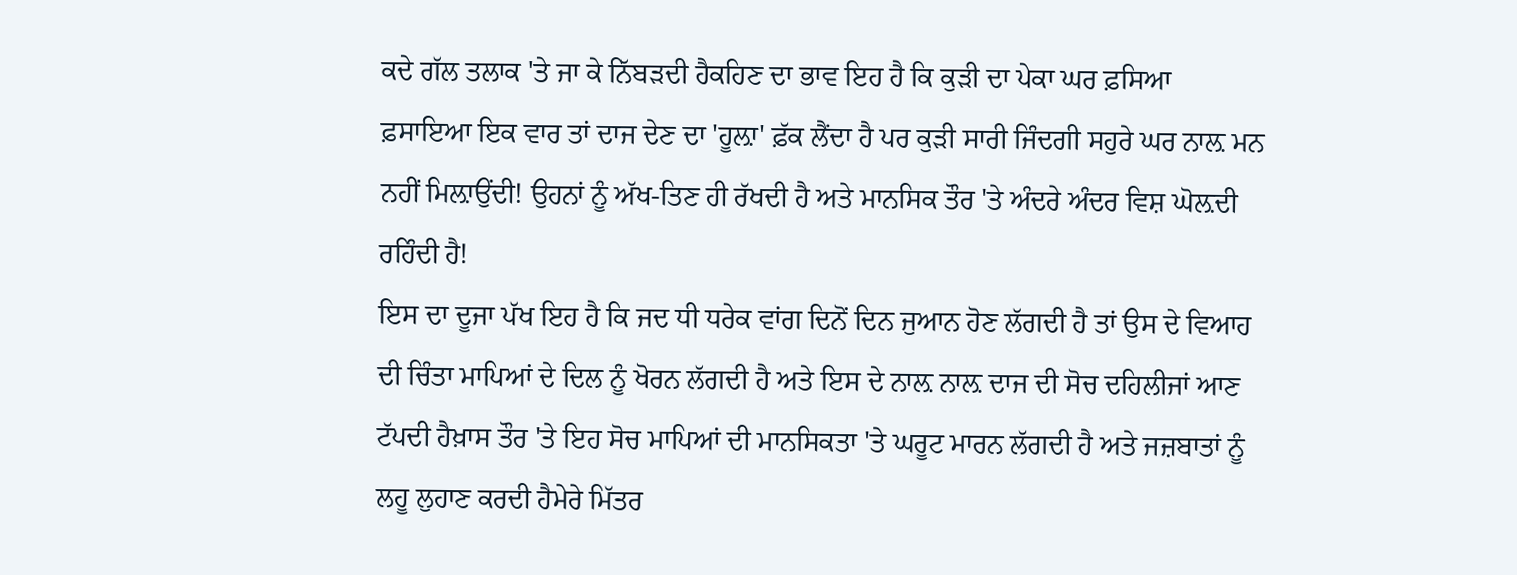ਕਦੇ ਗੱਲ ਤਲਾਕ 'ਤੇ ਜਾ ਕੇ ਨਿੱਬੜਦੀ ਹੈਕਹਿਣ ਦਾ ਭਾਵ ਇਹ ਹੈ ਕਿ ਕੁੜੀ ਦਾ ਪੇਕਾ ਘਰ ਫ਼ਸਿਆ ਫ਼ਸਾਇਆ ਇਕ ਵਾਰ ਤਾਂ ਦਾਜ ਦੇਣ ਦਾ 'ਹੂਲ਼ਾ' ਫ਼ੱਕ ਲੈਂਦਾ ਹੈ ਪਰ ਕੁੜੀ ਸਾਰੀ ਜਿੰਦਗੀ ਸਹੁਰੇ ਘਰ ਨਾਲ਼ ਮਨ ਨਹੀਂ ਮਿਲ਼ਾਉਂਦੀ! ਉਹਨਾਂ ਨੂੰ ਅੱਖ-ਤਿਣ ਹੀ ਰੱਖਦੀ ਹੈ ਅਤੇ ਮਾਨਸਿਕ ਤੌਰ 'ਤੇ ਅੰਦਰੇ ਅੰਦਰ ਵਿਸ਼ ਘੋਲ਼ਦੀ ਰਹਿੰਦੀ ਹੈ!
ਇਸ ਦਾ ਦੂਜਾ ਪੱਖ ਇਹ ਹੈ ਕਿ ਜਦ ਧੀ ਧਰੇਕ ਵਾਂਗ ਦਿਨੋਂ ਦਿਨ ਜੁਆਨ ਹੋਣ ਲੱਗਦੀ ਹੈ ਤਾਂ ਉਸ ਦੇ ਵਿਆਹ ਦੀ ਚਿੰਤਾ ਮਾਪਿਆਂ ਦੇ ਦਿਲ ਨੂੰ ਖੋਰਨ ਲੱਗਦੀ ਹੈ ਅਤੇ ਇਸ ਦੇ ਨਾਲ਼ ਨਾਲ਼ ਦਾਜ ਦੀ ਸੋਚ ਦਹਿਲੀਜਾਂ ਆਣ ਟੱਪਦੀ ਹੈਖ਼ਾਸ ਤੌਰ 'ਤੇ ਇਹ ਸੋਚ ਮਾਪਿਆਂ ਦੀ ਮਾਨਸਿਕਤਾ 'ਤੇ ਘਰੂਟ ਮਾਰਨ ਲੱਗਦੀ ਹੈ ਅਤੇ ਜਜ਼ਬਾਤਾਂ ਨੂੰ ਲਹੂ ਲੁਹਾਣ ਕਰਦੀ ਹੈਮੇਰੇ ਮਿੱਤਰ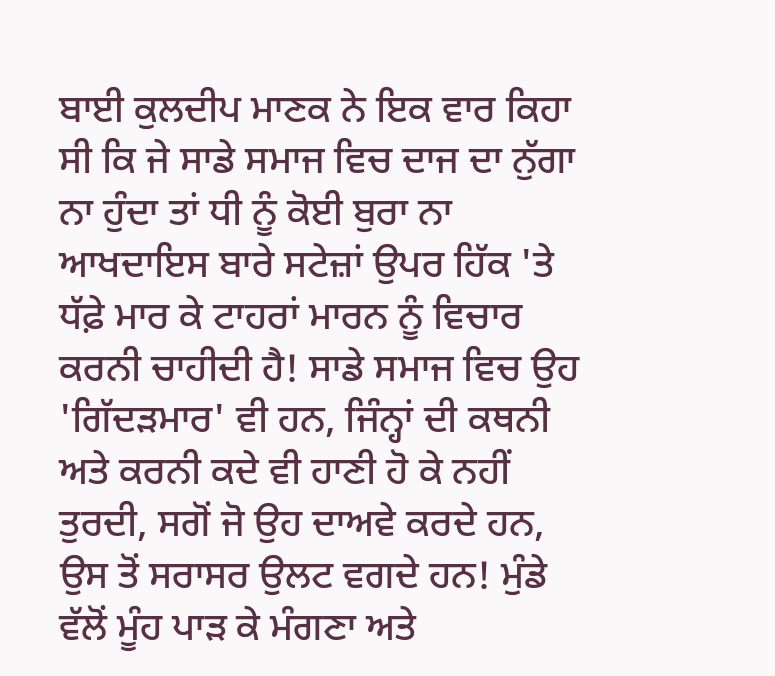ਬਾਈ ਕੁਲਦੀਪ ਮਾਣਕ ਨੇ ਇਕ ਵਾਰ ਕਿਹਾ ਸੀ ਕਿ ਜੇ ਸਾਡੇ ਸਮਾਜ ਵਿਚ ਦਾਜ ਦਾ ਨੁੱਗਾ ਨਾ ਹੁੰਦਾ ਤਾਂ ਧੀ ਨੂੰ ਕੋਈ ਬੁਰਾ ਨਾ ਆਖਦਾਇਸ ਬਾਰੇ ਸਟੇਜ਼ਾਂ ਉਪਰ ਹਿੱਕ 'ਤੇ ਧੱਫ਼ੇ ਮਾਰ ਕੇ ਟਾਹਰਾਂ ਮਾਰਨ ਨੂੰ ਵਿਚਾਰ ਕਰਨੀ ਚਾਹੀਦੀ ਹੈ! ਸਾਡੇ ਸਮਾਜ ਵਿਚ ਉਹ 'ਗਿੱਦੜਮਾਰ' ਵੀ ਹਨ, ਜਿੰਨ੍ਹਾਂ ਦੀ ਕਥਨੀ ਅਤੇ ਕਰਨੀ ਕਦੇ ਵੀ ਹਾਣੀ ਹੋ ਕੇ ਨਹੀਂ ਤੁਰਦੀ, ਸਗੋਂ ਜੋ ਉਹ ਦਾਅਵੇ ਕਰਦੇ ਹਨ, ਉਸ ਤੋਂ ਸਰਾਸਰ ਉਲਟ ਵਗਦੇ ਹਨ! ਮੁੰਡੇ ਵੱਲੋਂ ਮੂੰਹ ਪਾੜ ਕੇ ਮੰਗਣਾ ਅਤੇ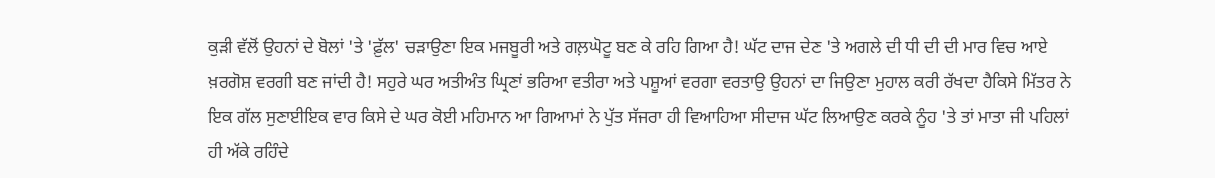ਕੁੜੀ ਵੱਲੋਂ ਉਹਨਾਂ ਦੇ ਬੋਲਾਂ 'ਤੇ 'ਫ਼ੁੱਲ' ਚੜਾਉਣਾ ਇਕ ਮਜਬੂਰੀ ਅਤੇ ਗਲ਼ਘੋਟੂ ਬਣ ਕੇ ਰਹਿ ਗਿਆ ਹੈ! ਘੱਟ ਦਾਜ ਦੇਣ 'ਤੇ ਅਗਲੇ ਦੀ ਧੀ ਦੀ ਦੀ ਮਾਰ ਵਿਚ ਆਏ ਖ਼ਰਗੋਸ਼ ਵਰਗੀ ਬਣ ਜਾਂਦੀ ਹੈ! ਸਹੁਰੇ ਘਰ ਅਤੀਅੰਤ ਘ੍ਰਿਣਾਂ ਭਰਿਆ ਵਤੀਰਾ ਅਤੇ ਪਸ਼ੂਆਂ ਵਰਗਾ ਵਰਤਾਉ ਉਹਨਾਂ ਦਾ ਜਿਉਣਾ ਮੁਹਾਲ ਕਰੀ ਰੱਖਦਾ ਹੈਕਿਸੇ ਮਿੱਤਰ ਨੇ ਇਕ ਗੱਲ ਸੁਣਾਈਇਕ ਵਾਰ ਕਿਸੇ ਦੇ ਘਰ ਕੋਈ ਮਹਿਮਾਨ ਆ ਗਿਆਮਾਂ ਨੇ ਪੁੱਤ ਸੱਜਰਾ ਹੀ ਵਿਆਹਿਆ ਸੀਦਾਜ ਘੱਟ ਲਿਆਉਣ ਕਰਕੇ ਨੂੰਹ 'ਤੇ ਤਾਂ ਮਾਤਾ ਜੀ ਪਹਿਲਾਂ ਹੀ ਅੱਕੇ ਰਹਿੰਦੇ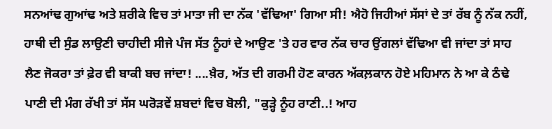ਸਨਆਂਢ ਗੁਆਂਢ ਅਤੇ ਸ਼ਰੀਕੇ ਵਿਚ ਤਾਂ ਮਾਤਾ ਜੀ ਦਾ ਨੱਕ 'ਵੱਢਿਆ' ਗਿਆ ਸੀ! ਐਹੋ ਜਿਹੀਆਂ ਸੱਸਾਂ ਦੇ ਤਾਂ ਰੱਬ ਨੂੰ ਨੱਕ ਨਹੀਂ, ਹਾਥੀ ਦੀ ਸੁੰਡ ਲਾਉਣੀ ਚਾਹੀਦੀ ਸੀਜੇ ਪੰਜ ਸੱਤ ਨੂੰਹਾਂ ਦੇ ਆਉਣ 'ਤੇ ਹਰ ਵਾਰ ਨੱਕ ਚਾਰ ਉਂਗਲਾਂ ਵੱਢਿਆ ਵੀ ਜਾਂਦਾ ਤਾਂ ਸਾਹ ਲੈਣ ਜੋਕਰਾ ਤਾਂ ਫ਼ੇਰ ਵੀ ਬਾਕੀ ਬਚ ਜਾਂਦਾ! ....ਖ਼ੈਰ, ਅੱਤ ਦੀ ਗਰਮੀ ਹੋਣ ਕਾਰਨ ਅੱਕਲ਼ਕਾਨ ਹੋਏ ਮਹਿਮਾਨ ਨੇ ਆ ਕੇ ਠੰਢੇ ਪਾਣੀ ਦੀ ਮੰਗ ਰੱਖੀ ਤਾਂ ਸੱਸ ਘਰੋੜਵੇਂ ਸ਼ਬਦਾਂ ਵਿਚ ਬੋਲੀ, "ਕੁੜ੍ਹੇ ਨੂੰਹ ਰਾਣੀ..! ਆਹ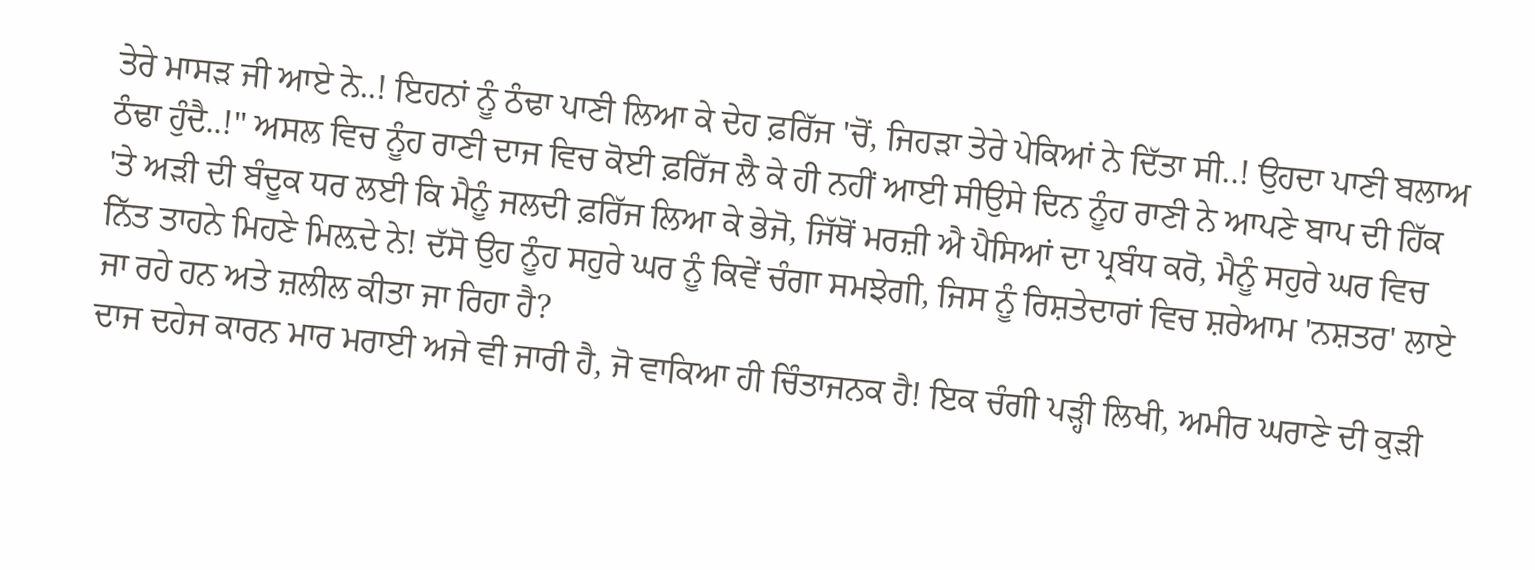ਤੇਰੇ ਮਾਸੜ ਜੀ ਆਏ ਨੇ..! ਇਹਨਾਂ ਨੂੰ ਠੰਢਾ ਪਾਣੀ ਲਿਆ ਕੇ ਦੇਹ ਫ਼ਰਿੱਜ 'ਚੋਂ, ਜਿਹੜਾ ਤੇਰੇ ਪੇਕਿਆਂ ਨੇ ਦਿੱਤਾ ਸੀ..! ਉਹਦਾ ਪਾਣੀ ਬਲਾਅ ਠੰਢਾ ਹੁੰਦੈ..!" ਅਸਲ ਵਿਚ ਨੂੰਹ ਰਾਣੀ ਦਾਜ ਵਿਚ ਕੋਈ ਫ਼ਰਿੱਜ ਲੈ ਕੇ ਹੀ ਨਹੀਂ ਆਈ ਸੀਉਸੇ ਦਿਨ ਨੂੰਹ ਰਾਣੀ ਨੇ ਆਪਣੇ ਬਾਪ ਦੀ ਹਿੱਕ 'ਤੇ ਅੜੀ ਦੀ ਬੰਦੂਕ ਧਰ ਲਈ ਕਿ ਮੈਨੂੰ ਜਲਦੀ ਫ਼ਰਿੱਜ ਲਿਆ ਕੇ ਭੇਜੋ, ਜਿੱਥੋਂ ਮਰਜ਼ੀ ਐ ਪੈਸਿਆਂ ਦਾ ਪ੍ਰਬੰਧ ਕਰੋ, ਮੈਨੂੰ ਸਹੁਰੇ ਘਰ ਵਿਚ ਨਿੱਤ ਤਾਹਨੇ ਮਿਹਣੇ ਮਿਲ਼ਦੇ ਨੇ! ਦੱਸੋ ਉਹ ਨੂੰਹ ਸਹੁਰੇ ਘਰ ਨੂੰ ਕਿਵੇਂ ਚੰਗਾ ਸਮਝੇਗੀ, ਜਿਸ ਨੂੰ ਰਿਸ਼ਤੇਦਾਰਾਂ ਵਿਚ ਸ਼ਰੇਆਮ 'ਨਸ਼ਤਰ' ਲਾਏ ਜਾ ਰਹੇ ਹਨ ਅਤੇ ਜ਼ਲੀਲ ਕੀਤਾ ਜਾ ਰਿਹਾ ਹੈ?
ਦਾਜ ਦਹੇਜ ਕਾਰਨ ਮਾਰ ਮਰਾਈ ਅਜੇ ਵੀ ਜਾਰੀ ਹੈ, ਜੋ ਵਾਕਿਆ ਹੀ ਚਿੰਤਾਜਨਕ ਹੈ! ਇਕ ਚੰਗੀ ਪੜ੍ਹੀ ਲਿਖੀ, ਅਮੀਰ ਘਰਾਣੇ ਦੀ ਕੁੜੀ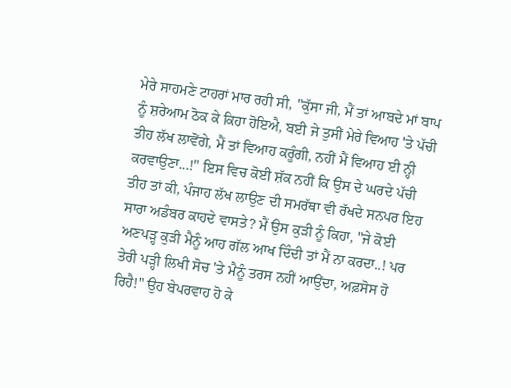ਮੇਰੇ ਸਾਹਮਣੇ ਟਾਹਰਾਂ ਮਾਰ ਰਹੀ ਸੀ, "ਕੁੱਸਾ ਜੀ, ਮੈਂ ਤਾਂ ਆਬਦੇ ਮਾਂ ਬਾਪ ਨੂੰ ਸ਼ਰੇਆਮ ਠੋਕ ਕੇ ਕਿਹਾ ਹੋਇਐ, ਬਈ ਜੇ ਤੁਸੀਂ ਮੇਰੇ ਵਿਆਹ 'ਤੇ ਪੱਚੀ ਤੀਹ ਲੱਖ ਲਾਵੋਂਗੇ, ਮੈਂ ਤਾਂ ਵਿਆਹ ਕਰੂੰਗੀ, ਨਹੀਂ ਮੈਂ ਵਿਆਹ ਈ ਨ੍ਹੀ ਕਰਵਾਉਣਾ...!" ਇਸ ਵਿਚ ਕੋਈ ਸ਼ੱਕ ਨਹੀਂ ਕਿ ਉਸ ਦੇ ਘਰਦੇ ਪੱਚੀ ਤੀਹ ਤਾਂ ਕੀ, ਪੰਜਾਹ ਲੱਖ ਲਾਉਣ ਦੀ ਸਮਰੱਥਾ ਵੀ ਰੱਖਦੇ ਸਨਪਰ ਇਹ ਸਾਰਾ ਅਡੰਬਰ ਕਾਹਦੇ ਵਾਸਤੇ? ਮੈਂ ਉਸ ਕੁੜੀ ਨੂੰ ਕਿਹਾ, "ਜੇ ਕੋਈ ਅਣਪੜ੍ਹ ਕੁੜੀ ਮੈਨੂੰ ਆਹ ਗੱਲ ਆਖ ਦਿੰਦੀ ਤਾਂ ਮੈਂ ਨਾ ਕਰਦਾ..! ਪਰ ਤੇਰੀ ਪੜ੍ਹੀ ਲਿਖੀ ਸੋਚ 'ਤੇ ਮੈਨੂੰ ਤਰਸ ਨਹੀਂ ਆਉਂਦਾ, ਅਫ਼ਸੋਸ ਹੋ ਰਿਹੈ!" ਉਹ ਬੇਪਰਵਾਹ ਹੋ ਕੇ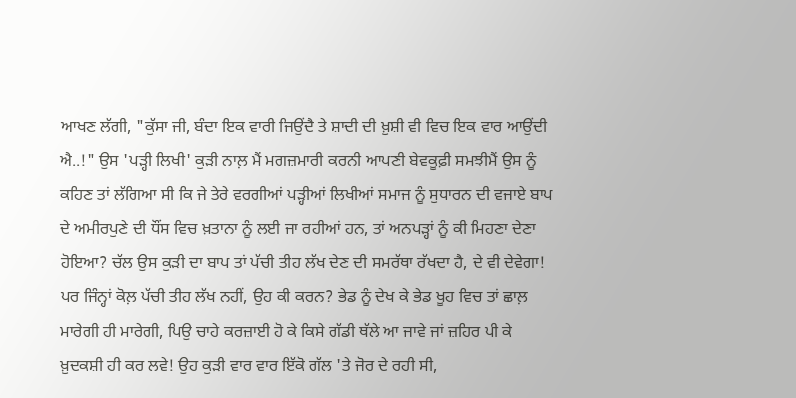ਆਖਣ ਲੱਗੀ, "ਕੁੱਸਾ ਜੀ, ਬੰਦਾ ਇਕ ਵਾਰੀ ਜਿਉਂਦੈ ਤੇ ਸ਼ਾਦੀ ਦੀ ਖ਼ੁਸ਼ੀ ਵੀ ਵਿਚ ਇਕ ਵਾਰ ਆਉਂਦੀ ਐ..!" ਉਸ 'ਪੜ੍ਹੀ ਲਿਖੀ' ਕੁੜੀ ਨਾਲ਼ ਮੈਂ ਮਗਜ਼ਮਾਰੀ ਕਰਨੀ ਆਪਣੀ ਬੇਵਕੂਫ਼ੀ ਸਮਝੀਮੈਂ ਉਸ ਨੂੰ ਕਹਿਣ ਤਾਂ ਲੱਗਿਆ ਸੀ ਕਿ ਜੇ ਤੇਰੇ ਵਰਗੀਆਂ ਪੜ੍ਹੀਆਂ ਲਿਖੀਆਂ ਸਮਾਜ ਨੂੰ ਸੁਧਾਰਨ ਦੀ ਵਜਾਏ ਬਾਪ ਦੇ ਅਮੀਰਪੁਣੇ ਦੀ ਧੌਂਸ ਵਿਚ ਖ਼ਤਾਨਾ ਨੂੰ ਲਈ ਜਾ ਰਹੀਆਂ ਹਨ, ਤਾਂ ਅਨਪੜ੍ਹਾਂ ਨੂੰ ਕੀ ਮਿਹਣਾ ਦੇਣਾ ਹੋਇਆ? ਚੱਲ ਉਸ ਕੁੜੀ ਦਾ ਬਾਪ ਤਾਂ ਪੱਚੀ ਤੀਹ ਲੱਖ ਦੇਣ ਦੀ ਸਮਰੱਥਾ ਰੱਖਦਾ ਹੈ, ਦੇ ਵੀ ਦੇਵੇਗਾ! ਪਰ ਜਿੰਨ੍ਹਾਂ ਕੋਲ਼ ਪੱਚੀ ਤੀਹ ਲੱਖ ਨਹੀਂ, ਉਹ ਕੀ ਕਰਨ? ਭੇਡ ਨੂੰ ਦੇਖ ਕੇ ਭੇਡ ਖੂਹ ਵਿਚ ਤਾਂ ਛਾਲ਼ ਮਾਰੇਗੀ ਹੀ ਮਾਰੇਗੀ, ਪਿਉ ਚਾਹੇ ਕਰਜ਼ਾਈ ਹੋ ਕੇ ਕਿਸੇ ਗੱਡੀ ਥੱਲੇ ਆ ਜਾਵੇ ਜਾਂ ਜ਼ਹਿਰ ਪੀ ਕੇ ਖ਼ੁਦਕਸ਼ੀ ਹੀ ਕਰ ਲਵੇ! ਉਹ ਕੁੜੀ ਵਾਰ ਵਾਰ ਇੱਕੋ ਗੱਲ 'ਤੇ ਜੋਰ ਦੇ ਰਹੀ ਸੀ,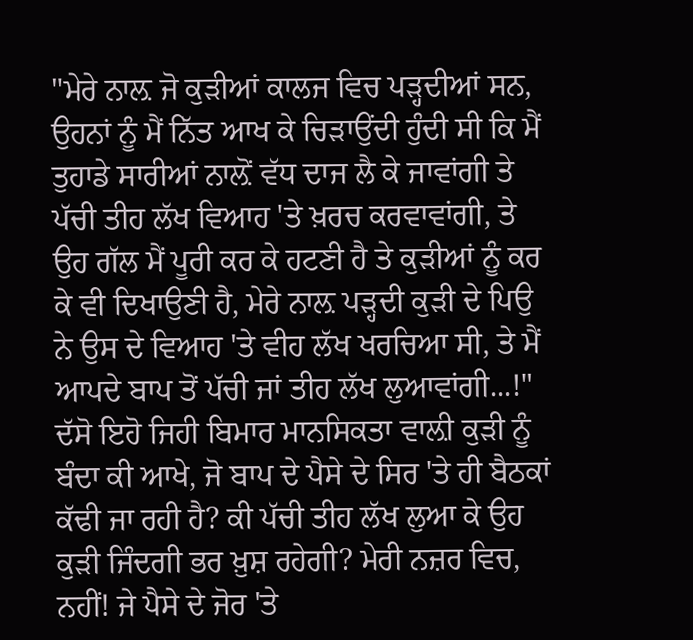"ਮੇਰੇ ਨਾਲ਼ ਜੋ ਕੁੜੀਆਂ ਕਾਲਜ ਵਿਚ ਪੜ੍ਹਦੀਆਂ ਸਨ, ਉਹਨਾਂ ਨੂੰ ਮੈਂ ਨਿੱਤ ਆਖ ਕੇ ਚਿੜਾਉਂਦੀ ਹੁੰਦੀ ਸੀ ਕਿ ਮੈਂ ਤੁਹਾਡੇ ਸਾਰੀਆਂ ਨਾਲ਼ੋਂ ਵੱਧ ਦਾਜ ਲੈ ਕੇ ਜਾਵਾਂਗੀ ਤੇ ਪੱਚੀ ਤੀਹ ਲੱਖ ਵਿਆਹ 'ਤੇ ਖ਼ਰਚ ਕਰਵਾਵਾਂਗੀ, ਤੇ ਉਹ ਗੱਲ ਮੈਂ ਪੂਰੀ ਕਰ ਕੇ ਹਟਣੀ ਹੈ ਤੇ ਕੁੜੀਆਂ ਨੂੰ ਕਰ ਕੇ ਵੀ ਦਿਖਾਉਣੀ ਹੈ, ਮੇਰੇ ਨਾਲ਼ ਪੜ੍ਹਦੀ ਕੁੜੀ ਦੇ ਪਿਉ ਨੇ ਉਸ ਦੇ ਵਿਆਹ 'ਤੇ ਵੀਹ ਲੱਖ ਖਰਚਿਆ ਸੀ, ਤੇ ਮੈਂ ਆਪਦੇ ਬਾਪ ਤੋਂ ਪੱਚੀ ਜਾਂ ਤੀਹ ਲੱਖ ਲੁਆਵਾਂਗੀ...!" ਦੱਸੋ ਇਹੋ ਜਿਹੀ ਬਿਮਾਰ ਮਾਨਸਿਕਤਾ ਵਾਲ਼ੀ ਕੁੜੀ ਨੂੰ ਬੰਦਾ ਕੀ ਆਖੇ, ਜੋ ਬਾਪ ਦੇ ਪੈਸੇ ਦੇ ਸਿਰ 'ਤੇ ਹੀ ਬੈਠਕਾਂ ਕੱਢੀ ਜਾ ਰਹੀ ਹੈ? ਕੀ ਪੱਚੀ ਤੀਹ ਲੱਖ ਲੁਆ ਕੇ ਉਹ ਕੁੜੀ ਜਿੰਦਗੀ ਭਰ ਖ਼ੁਸ਼ ਰਹੇਗੀ? ਮੇਰੀ ਨਜ਼ਰ ਵਿਚ, ਨਹੀਂ! ਜੇ ਪੈਸੇ ਦੇ ਜੋਰ 'ਤੇ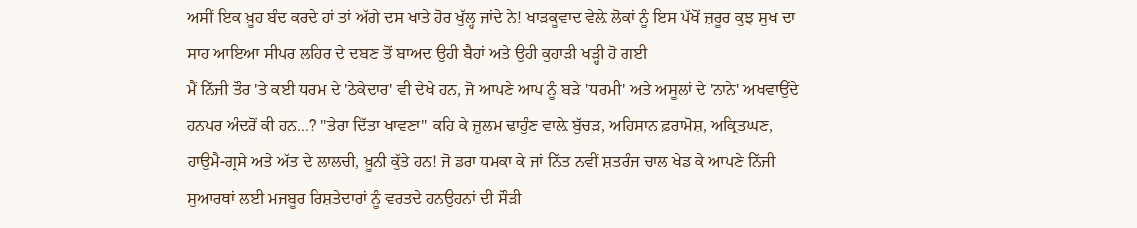ਅਸੀਂ ਇਕ ਖ਼ੂਹ ਬੰਦ ਕਰਦੇ ਹਾਂ ਤਾਂ ਅੱਗੇ ਦਸ ਖਾਤੇ ਹੋਰ ਖੁੱਲ੍ਹ ਜਾਂਦੇ ਨੇ! ਖਾੜਕੂਵਾਦ ਵੇਲ਼ੇ ਲੋਕਾਂ ਨੂੰ ਇਸ ਪੱਖੋਂ ਜ਼ਰੂਰ ਕੁਝ ਸੁਖ ਦਾ ਸਾਹ ਆਇਆ ਸੀਪਰ ਲਹਿਰ ਦੇ ਦਬਣ ਤੋਂ ਬਾਅਦ ਉਹੀ ਬੈਹਾਂ ਅਤੇ ਉਹੀ ਕੁਹਾੜੀ ਖੜ੍ਹੀ ਹੋ ਗਈ
ਮੈਂ ਨਿੱਜੀ ਤੌਰ 'ਤੇ ਕਈ ਧਰਮ ਦੇ 'ਠੇਕੇਦਾਰ' ਵੀ ਦੇਖੇ ਹਨ, ਜੋ ਆਪਣੇ ਆਪ ਨੂੰ ਬੜੇ 'ਧਰਮੀ' ਅਤੇ ਅਸੂਲਾਂ ਦੇ 'ਨਾਨੇ' ਅਖਵਾਉਂਦੇ ਹਨਪਰ ਅੰਦਰੋਂ ਕੀ ਹਨ...? "ਤੇਰਾ ਦਿੱਤਾ ਖਾਵਣਾ" ਕਹਿ ਕੇ ਜ਼ੁਲਮ ਢਾਹੁੰਣ ਵਾਲ਼ੇ ਬੁੱਚੜ, ਅਹਿਸਾਨ ਫ਼ਰਾਮੋਸ਼, ਅਕ੍ਰਿਤਘਣ, ਹਾਉਮੈ-ਗ੍ਰਸੇ ਅਤੇ ਅੱਤ ਦੇ ਲਾਲਚੀ, ਖ਼ੂਨੀ ਕੁੱਤੇ ਹਨ! ਜੋ ਡਰਾ ਧਮਕਾ ਕੇ ਜਾਂ ਨਿੱਤ ਨਵੀਂ ਸ਼ਤਰੰਜ ਚਾਲ ਖੇਡ ਕੇ ਆਪਣੇ ਨਿੱਜੀ ਸੁਆਰਥਾਂ ਲਈ ਮਜਬੂਰ ਰਿਸ਼ਤੇਦਾਰਾਂ ਨੂੰ ਵਰਤਦੇ ਹਨਉਹਨਾਂ ਦੀ ਸੌੜੀ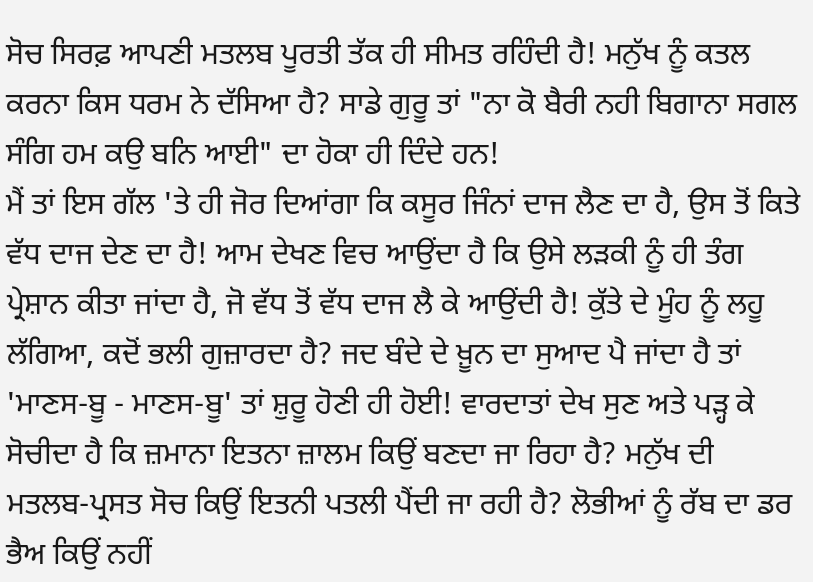ਸੋਚ ਸਿਰਫ਼ ਆਪਣੀ ਮਤਲਬ ਪੂਰਤੀ ਤੱਕ ਹੀ ਸੀਮਤ ਰਹਿੰਦੀ ਹੈ! ਮਨੁੱਖ ਨੂੰ ਕਤਲ ਕਰਨਾ ਕਿਸ ਧਰਮ ਨੇ ਦੱਸਿਆ ਹੈ? ਸਾਡੇ ਗੁਰੂ ਤਾਂ "ਨਾ ਕੋ ਬੈਰੀ ਨਹੀ ਬਿਗਾਨਾ ਸਗਲ ਸੰਗਿ ਹਮ ਕਉ ਬਨਿ ਆਈ" ਦਾ ਹੋਕਾ ਹੀ ਦਿੰਦੇ ਹਨ!
ਮੈਂ ਤਾਂ ਇਸ ਗੱਲ 'ਤੇ ਹੀ ਜੋਰ ਦਿਆਂਗਾ ਕਿ ਕਸੂਰ ਜਿੰਨਾਂ ਦਾਜ ਲੈਣ ਦਾ ਹੈ, ਉਸ ਤੋਂ ਕਿਤੇ ਵੱਧ ਦਾਜ ਦੇਣ ਦਾ ਹੈ! ਆਮ ਦੇਖਣ ਵਿਚ ਆਉਂਦਾ ਹੈ ਕਿ ਉਸੇ ਲੜਕੀ ਨੂੰ ਹੀ ਤੰਗ ਪ੍ਰੇਸ਼ਾਨ ਕੀਤਾ ਜਾਂਦਾ ਹੈ, ਜੋ ਵੱਧ ਤੋਂ ਵੱਧ ਦਾਜ ਲੈ ਕੇ ਆਉਂਦੀ ਹੈ! ਕੁੱਤੇ ਦੇ ਮੂੰਹ ਨੂੰ ਲਹੂ ਲੱਗਿਆ, ਕਦੋਂ ਭਲੀ ਗੁਜ਼ਾਰਦਾ ਹੈ? ਜਦ ਬੰਦੇ ਦੇ ਖ਼ੂਨ ਦਾ ਸੁਆਦ ਪੈ ਜਾਂਦਾ ਹੈ ਤਾਂ 'ਮਾਣਸ-ਬੂ - ਮਾਣਸ-ਬੂ' ਤਾਂ ਸ਼ੁਰੂ ਹੋਣੀ ਹੀ ਹੋਈ! ਵਾਰਦਾਤਾਂ ਦੇਖ ਸੁਣ ਅਤੇ ਪੜ੍ਹ ਕੇ ਸੋਚੀਦਾ ਹੈ ਕਿ ਜ਼ਮਾਨਾ ਇਤਨਾ ਜ਼ਾਲਮ ਕਿਉਂ ਬਣਦਾ ਜਾ ਰਿਹਾ ਹੈ? ਮਨੁੱਖ ਦੀ ਮਤਲਬ-ਪ੍ਰਸਤ ਸੋਚ ਕਿਉਂ ਇਤਨੀ ਪਤਲੀ ਪੈਂਦੀ ਜਾ ਰਹੀ ਹੈ? ਲੋਭੀਆਂ ਨੂੰ ਰੱਬ ਦਾ ਡਰ ਭੈਅ ਕਿਉਂ ਨਹੀਂ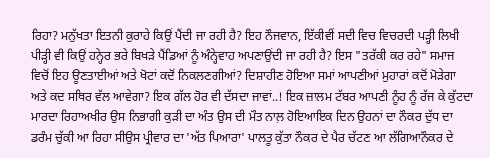ਰਿਹਾ? ਮਨੁੱਖਤਾ ਇਤਨੀ ਕੁਰਾਹੇ ਕਿਉਂ ਪੈਂਦੀ ਜਾ ਰਹੀ ਹੈ? ਇਹ ਨੌਜਵਾਨ, ਇੱਕੀਵੀਂ ਸਦੀ ਵਿਚ ਵਿਚਰਦੀ ਪੜ੍ਹੀ ਲਿਖੀ ਪੀੜ੍ਹੀ ਵੀ ਕਿਉਂ ਹਨ੍ਹੇਰ ਭਰੇ ਬਿਖੜੇ ਪੈਂਡਿਆਂ ਨੂੰ ਅੰਨ੍ਹੇਵਾਹ ਅਪਣਾਉਂਦੀ ਜਾ ਰਹੀ ਹੈ? ਇਸ "ਤਰੱਕੀ ਕਰ ਰਹੇ" ਸਮਾਜ ਵਿਚੋਂ ਇਹ ਊਣਤਾਈਆਂ ਅਤੇ ਖੋਟਾਂ ਕਦੋਂ ਨਿਕਲਣਗੀਆਂ? ਦਿਸ਼ਾਹੀਣ ਹੋਇਆ ਸਮਾਂ ਆਪਣੀਆਂ ਮੁਹਾਰਾਂ ਕਦੋਂ ਮੋੜੇਗਾ ਅਤੇ ਕਦ ਸਥਿਰ ਵੱਲ ਆਵੇਗਾ? ਇਕ ਗੱਲ ਹੋਰ ਵੀ ਦੱਸਦਾ ਜਾਵਾਂ..! ਇਕ ਜ਼ਾਲਮ ਟੱਬਰ ਆਪਣੀ ਨੂੰਹ ਨੂੰ ਰੱਜ ਕੇ ਕੁੱਟਦਾ ਮਾਰਦਾ ਰਿਹਾਅਖੀਰ ਉਸ ਨਿਭਾਗੀ ਕੁੜੀ ਦਾ ਅੰਤ ਉਸ ਦੀ ਮੌਤ ਨਾਲ਼ ਹੋਇਆਇਕ ਦਿਨ ਉਹਨਾਂ ਦਾ ਨੌਕਰ ਦੁੱਧ ਦਾ ਡਰੰਮ ਚੁੱਕੀ ਆ ਰਿਹਾ ਸੀਉਸ ਪ੍ਰੀਵਾਰ ਦਾ 'ਅੱਤ ਪਿਆਰਾ' ਪਾਲਤੂ ਕੁੱਤਾ ਨੌਕਰ ਦੇ ਪੈਰ ਚੱਟਣ ਆ ਲੱਗਿਆਨੌਕਰ ਦੇ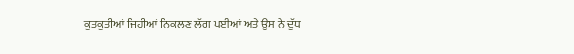ਕੁਤਕੁਤੀਆਂ ਜਿਹੀਆਂ ਨਿਕਲਣ ਲੱਗ ਪਈਆਂ ਅਤੇ ਉਸ ਨੇ ਦੁੱਧ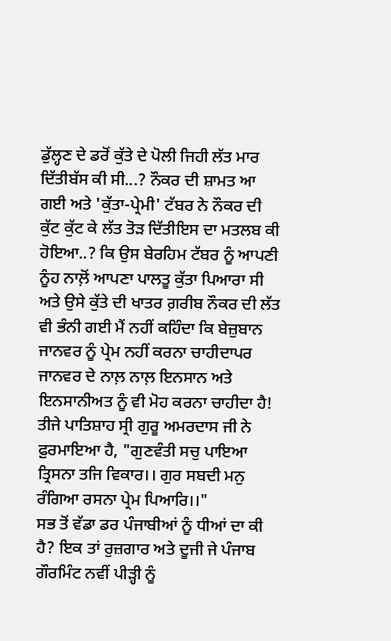ਡੁੱਲ੍ਹਣ ਦੇ ਡਰੋਂ ਕੁੱਤੇ ਦੇ ਪੋਲੀ ਜਿਹੀ ਲੱਤ ਮਾਰ ਦਿੱਤੀਬੱਸ ਕੀ ਸੀ...? ਨੌਕਰ ਦੀ ਸ਼ਾਮਤ ਆ ਗਈ ਅਤੇ 'ਕੁੱਤਾ-ਪ੍ਰੇਮੀ' ਟੱਬਰ ਨੇ ਨੌਕਰ ਦੀ ਕੁੱਟ ਕੁੱਟ ਕੇ ਲੱਤ ਤੋੜ ਦਿੱਤੀਇਸ ਦਾ ਮਤਲਬ ਕੀ ਹੋਇਆ..? ਕਿ ਉਸ ਬੇਰਹਿਮ ਟੱਬਰ ਨੂੰ ਆਪਣੀ ਨੂੰਹ ਨਾਲ਼ੋਂ ਆਪਣਾ ਪਾਲਤੂ ਕੁੱਤਾ ਪਿਆਰਾ ਸੀ ਅਤੇ ਉਸੇ ਕੁੱਤੇ ਦੀ ਖਾਤਰ ਗ਼ਰੀਬ ਨੌਕਰ ਦੀ ਲੱਤ ਵੀ ਭੰਨੀ ਗਈ ਮੈਂ ਨਹੀਂ ਕਹਿੰਦਾ ਕਿ ਬੇਜ਼ੁਬਾਨ ਜਾਨਵਰ ਨੂੰ ਪ੍ਰੇਮ ਨਹੀਂ ਕਰਨਾ ਚਾਹੀਦਾਪਰ ਜਾਨਵਰ ਦੇ ਨਾਲ਼ ਨਾਲ਼ ਇਨਸਾਨ ਅਤੇ ਇਨਸਾਨੀਅਤ ਨੂੰ ਵੀ ਮੋਹ ਕਰਨਾ ਚਾਹੀਦਾ ਹੈ! ਤੀਜੇ ਪਾਤਿਸ਼ਾਹ ਸ੍ਰੀ ਗੁਰੂ ਅਮਰਦਾਸ ਜੀ ਨੇ ਫ਼ੁਰਮਾਇਆ ਹੈ, "ਗੁਣਵੰਤੀ ਸਚੁ ਪਾਇਆ ਤ੍ਰਿਸਨਾ ਤਜਿ ਵਿਕਾਰ।। ਗੁਰ ਸਬਦੀ ਮਨੁ ਰੰਗਿਆ ਰਸਨਾ ਪ੍ਰੇਮ ਪਿਆਰਿ।।"
ਸਭ ਤੋਂ ਵੱਡਾ ਡਰ ਪੰਜਾਬੀਆਂ ਨੂੰ ਧੀਆਂ ਦਾ ਕੀ ਹੈ? ਇਕ ਤਾਂ ਰੁਜ਼ਗਾਰ ਅਤੇ ਦੂਜੀ ਜੇ ਪੰਜਾਬ ਗੌਰਮਿੰਟ ਨਵੀਂ ਪੀੜ੍ਹੀ ਨੂੰ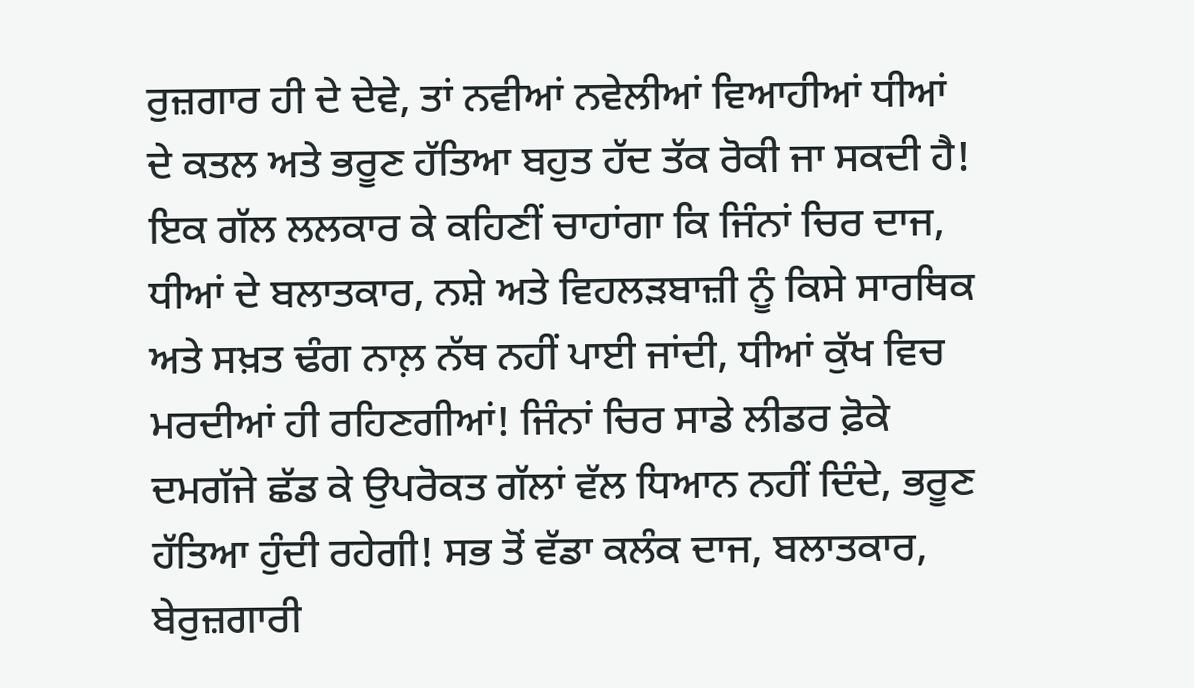ਰੁਜ਼ਗਾਰ ਹੀ ਦੇ ਦੇਵੇ, ਤਾਂ ਨਵੀਆਂ ਨਵੇਲੀਆਂ ਵਿਆਹੀਆਂ ਧੀਆਂ ਦੇ ਕਤਲ ਅਤੇ ਭਰੂਣ ਹੱਤਿਆ ਬਹੁਤ ਹੱਦ ਤੱਕ ਰੋਕੀ ਜਾ ਸਕਦੀ ਹੈ! ਇਕ ਗੱਲ ਲਲਕਾਰ ਕੇ ਕਹਿਣੀਂ ਚਾਹਾਂਗਾ ਕਿ ਜਿੰਨਾਂ ਚਿਰ ਦਾਜ, ਧੀਆਂ ਦੇ ਬਲਾਤਕਾਰ, ਨਸ਼ੇ ਅਤੇ ਵਿਹਲੜਬਾਜ਼ੀ ਨੂੰ ਕਿਸੇ ਸਾਰਥਿਕ ਅਤੇ ਸਖ਼ਤ ਢੰਗ ਨਾਲ਼ ਨੱਥ ਨਹੀਂ ਪਾਈ ਜਾਂਦੀ, ਧੀਆਂ ਕੁੱਖ ਵਿਚ ਮਰਦੀਆਂ ਹੀ ਰਹਿਣਗੀਆਂ! ਜਿੰਨਾਂ ਚਿਰ ਸਾਡੇ ਲੀਡਰ ਫ਼ੋਕੇ ਦਮਗੱਜੇ ਛੱਡ ਕੇ ਉਪਰੋਕਤ ਗੱਲਾਂ ਵੱਲ ਧਿਆਨ ਨਹੀਂ ਦਿੰਦੇ, ਭਰੂਣ ਹੱਤਿਆ ਹੁੰਦੀ ਰਹੇਗੀ! ਸਭ ਤੋਂ ਵੱਡਾ ਕਲੰਕ ਦਾਜ, ਬਲਾਤਕਾਰ, ਬੇਰੁਜ਼ਗਾਰੀ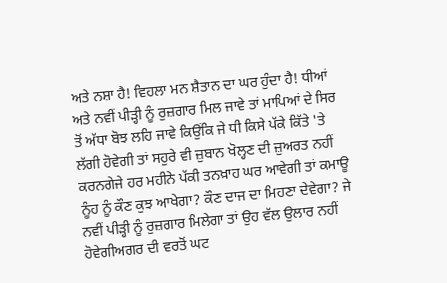ਅਤੇ ਨਸ਼ਾ ਹੈ! ਵਿਹਲਾ ਮਨ ਸ਼ੈਤਾਨ ਦਾ ਘਰ ਹੁੰਦਾ ਹੈ! ਧੀਆਂ ਅਤੇ ਨਵੀਂ ਪੀੜ੍ਹੀ ਨੂੰ ਰੁਜ਼ਗਾਰ ਮਿਲ ਜਾਵੇ ਤਾਂ ਮਾਪਿਆਂ ਦੇ ਸਿਰ ਤੋਂ ਅੱਧਾ ਬੋਝ ਲਹਿ ਜਾਵੇ ਕਿਉਂਕਿ ਜੇ ਧੀ ਕਿਸੇ ਪੱਕੇ ਕਿੱਤੇ 'ਤੇ ਲੱਗੀ ਹੋਵੇਗੀ ਤਾਂ ਸਹੁਰੇ ਵੀ ਜ਼ੁਬਾਨ ਖੋਲ੍ਹਣ ਦੀ ਜ਼ੁਅਰਤ ਨਹੀਂ ਕਰਨਗੇਜੇ ਹਰ ਮਹੀਨੇ ਪੱਕੀ ਤਨਖ਼ਾਹ ਘਰ ਆਵੇਗੀ ਤਾਂ ਕਮਾਊ ਨੂੰਹ ਨੂੰ ਕੌਣ ਕੁਝ ਆਖੇਗਾ? ਕੌਣ ਦਾਜ ਦਾ ਮਿਹਣਾ ਦੇਵੇਗਾ? ਜੇ ਨਵੀਂ ਪੀੜ੍ਹੀ ਨੂੰ ਰੁਜ਼ਗਾਰ ਮਿਲੇਗਾ ਤਾਂ ਉਹ ਵੱਲ ਉਲਾਰ ਨਹੀਂ ਹੋਵੇਗੀਅਗਰ ਦੀ ਵਰਤੋਂ ਘਟ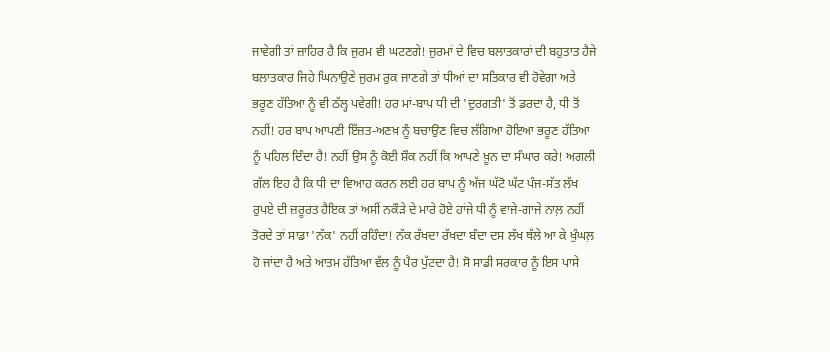ਜਾਵੇਗੀ ਤਾਂ ਜ਼ਾਹਿਰ ਹੈ ਕਿ ਜੁਰਮ ਵੀ ਘਟਣਗੇ! ਜੁਰਮਾਂ ਦੇ ਵਿਚ ਬਲਾਤਕਾਰਾਂ ਦੀ ਬਹੁਤਾਤ ਹੈਜੇ ਬਲਾਤਕਾਰ ਜਿਹੇ ਘਿਨਾਉਣੇ ਜੁਰਮ ਰੁਕ ਜਾਣਗੇ ਤਾਂ ਧੀਆਂ ਦਾ ਸਤਿਕਾਰ ਵੀ ਹੋਵੇਗਾ ਅਤੇ ਭਰੂਣ ਹੱਤਿਆ ਨੂੰ ਵੀ ਠੱਲ੍ਹ ਪਵੇਗੀ! ਹਰ ਮਾਂ-ਬਾਪ ਧੀ ਦੀ 'ਦੁਰਗਤੀ' ਤੋਂ ਡਰਦਾ ਹੈ, ਧੀ ਤੋਂ ਨਹੀਂ! ਹਰ ਬਾਪ ਆਪਣੀ ਇੱਜ਼ਤ-ਅਣਖ਼ ਨੂੰ ਬਚਾਉਣ ਵਿਚ ਲੱਗਿਆ ਹੋਇਆ ਭਰੂਣ ਹੱਤਿਆ ਨੂੰ ਪਹਿਲ ਦਿੰਦਾ ਹੈ! ਨਹੀਂ ਉਸ ਨੂੰ ਕੋਈ ਸ਼ੌਕ ਨਹੀਂ ਕਿ ਆਪਣੇ ਖ਼ੂਨ ਦਾ ਸੰਘਾਰ ਕਰੇ! ਅਗਲੀ ਗੱਲ ਇਹ ਹੈ ਕਿ ਧੀ ਦਾ ਵਿਆਹ ਕਰਨ ਲਈ ਹਰ ਬਾਪ ਨੂੰ ਅੱਜ ਘੱਟੋ ਘੱਟ ਪੰਜ-ਸੱਤ ਲੱਖ ਰੁਪਏ ਦੀ ਜ਼ਰੂਰਤ ਹੈਇਕ ਤਾਂ ਅਸੀਂ ਨਕੌੜੇ ਦੇ ਮਾਰੇ ਹੋਏ ਹਾਂਜੇ ਧੀ ਨੂੰ ਵਾਜੇ-ਗਾਜੇ ਨਾਲ਼ ਨਹੀਂ ਤੋਰਦੇ ਤਾਂ ਸਾਡਾ 'ਨੱਕ' ਨਹੀਂ ਰਹਿੰਦਾ! ਨੱਕ ਰੱਖਦਾ ਰੱਖਦਾ ਬੰਦਾ ਦਸ ਲੱਖ ਥੱਲੇ ਆ ਕੇ ਖੁੰਘਲ਼ ਹੋ ਜਾਂਦਾ ਹੈ ਅਤੇ ਆਤਮ ਹੱਤਿਆ ਵੱਲ ਨੂੰ ਪੈਰ ਪੁੱਟਦਾ ਹੈ! ਸੋ ਸਾਡੀ ਸਰਕਾਰ ਨੂੰ ਇਸ ਪਾਸੇ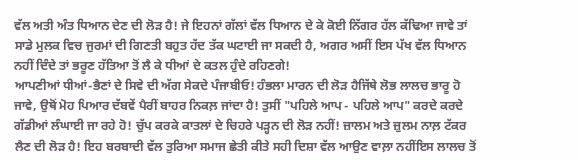ਵੱਲ ਅਤੀ ਅੰਤ ਧਿਆਨ ਦੇਣ ਦੀ ਲੋੜ ਹੈ! ਜੇ ਇਹਨਾਂ ਗੱਲਾਂ ਵੱਲ ਧਿਆਨ ਦੇ ਕੇ ਕੋਈ ਨਿੱਗਰ ਹੱਲ ਕੱਢਿਆ ਜਾਵੇ ਤਾਂ ਸਾਡੇ ਮੁਲਕ ਵਿਚ ਜੁਰਮਾਂ ਦੀ ਗਿਣਤੀ ਬਹੁਤ ਹੱਦ ਤੱਕ ਘਟਾਈ ਜਾ ਸਕਦੀ ਹੈ, ਅਗਰ ਅਸੀਂ ਇਸ ਪੱਖ ਵੱਲ ਧਿਆਨ ਨਹੀਂ ਦਿੰਦੇ ਤਾਂ ਭਰੂਣ ਹੱਤਿਆ ਤੋਂ ਲੈ ਕੇ ਧੀਆਂ ਦੇ ਕਤਲ ਹੁੰਦੇ ਰਹਿਣਗੇ!
ਆਪਣੀਆਂ ਧੀਆਂ-ਭੈਣਾਂ ਦੇ ਸਿਵੇ ਦੀ ਅੱਗ ਸੇਕਦੇ ਪੰਜਾਬੀਓ! ਹੰਭਲਾ ਮਾਰਨ ਦੀ ਲੋੜ ਹੈਜਿੱਥੇ ਲੋਭ ਲਾਲਚ ਭਾਰੂ ਹੋ ਜਾਵੇ, ਉਥੋਂ ਮੋਹ ਪਿਆਰ ਦੱਬਵੇਂ ਪੈਰੀਂ ਬਾਹਰ ਨਿਕਲ਼ ਜਾਂਦਾ ਹੈ! ਤੁਸੀਂ "ਪਹਿਲੇ ਆਪ - ਪਹਿਲੇ ਆਪ" ਕਰਦੇ ਕਰਦੇ ਗੱਡੀਆਂ ਲੰਘਾਈ ਜਾ ਰਹੇ ਹੋ! ਚੁੱਪ ਕਰਕੇ ਕਾਤਲਾਂ ਦੇ ਚਿਹਰੇ ਪੜ੍ਹਨ ਦੀ ਲੋੜ ਨਹੀਂ! ਜ਼ਾਲਮ ਅਤੇ ਜ਼ੁਲਮ ਨਾਲ਼ ਟੱਕਰ ਲੈਣ ਦੀ ਲੋੜ ਹੈ! ਇਹ ਬਰਬਾਦੀ ਵੱਲ ਤੁਰਿਆ ਸਮਾਜ ਛੇਤੀ ਕੀਤੇ ਸਹੀ ਦਿਸ਼ਾ ਵੱਲ ਆਉਣ ਵਾਲ਼ਾ ਨਹੀਂਇਸ ਲਾਲਚ ਤੋਂ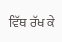ਵਿੱਥ ਰੱਖ ਕੇ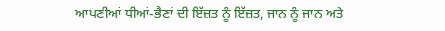ਆਪਣੀਆਂ ਧੀਆਂ-ਭੈਣਾਂ ਦੀ ਇੱਜ਼ਤ ਨੂੰ ਇੱਜ਼ਤ, ਜਾਨ ਨੂੰ ਜਾਨ ਅਤੇ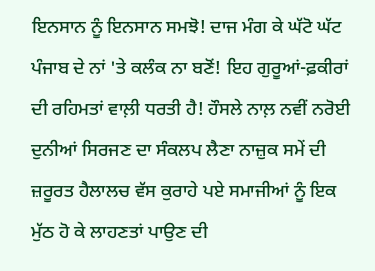ਇਨਸਾਨ ਨੂੰ ਇਨਸਾਨ ਸਮਝੋ! ਦਾਜ ਮੰਗ ਕੇ ਘੱਟੋ ਘੱਟ ਪੰਜਾਬ ਦੇ ਨਾਂ 'ਤੇ ਕਲੰਕ ਨਾ ਬਣੋਂ! ਇਹ ਗੁਰੂਆਂ-ਫ਼ਕੀਰਾਂ ਦੀ ਰਹਿਮਤਾਂ ਵਾਲ਼ੀ ਧਰਤੀ ਹੈ! ਹੌਸਲੇ ਨਾਲ਼ ਨਵੀਂ ਨਰੋਈ ਦੁਨੀਆਂ ਸਿਰਜਣ ਦਾ ਸੰਕਲਪ ਲੈਣਾ ਨਾਜ਼ੁਕ ਸਮੇਂ ਦੀ ਜ਼ਰੂਰਤ ਹੈਲਾਲਚ ਵੱਸ ਕੁਰਾਹੇ ਪਏ ਸਮਾਜੀਆਂ ਨੂੰ ਇਕ ਮੁੱਠ ਹੋ ਕੇ ਲਾਹਣਤਾਂ ਪਾਉਣ ਦੀ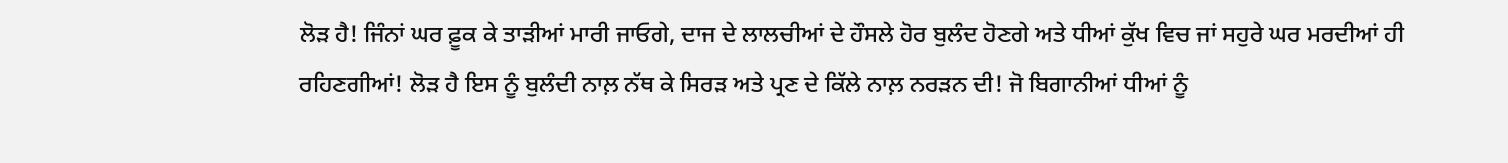ਲੋੜ ਹੈ! ਜਿੰਨਾਂ ਘਰ ਫ਼ੂਕ ਕੇ ਤਾੜੀਆਂ ਮਾਰੀ ਜਾਓਗੇ, ਦਾਜ ਦੇ ਲਾਲਚੀਆਂ ਦੇ ਹੌਸਲੇ ਹੋਰ ਬੁਲੰਦ ਹੋਣਗੇ ਅਤੇ ਧੀਆਂ ਕੁੱਖ ਵਿਚ ਜਾਂ ਸਹੁਰੇ ਘਰ ਮਰਦੀਆਂ ਹੀ ਰਹਿਣਗੀਆਂ! ਲੋੜ ਹੈ ਇਸ ਨੂੰ ਬੁਲੰਦੀ ਨਾਲ਼ ਨੱਥ ਕੇ ਸਿਰੜ ਅਤੇ ਪ੍ਰਣ ਦੇ ਕਿੱਲੇ ਨਾਲ਼ ਨਰੜਨ ਦੀ! ਜੋ ਬਿਗਾਨੀਆਂ ਧੀਆਂ ਨੂੰ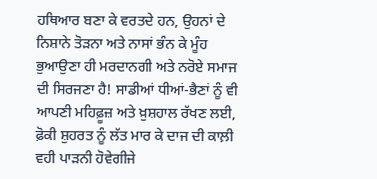ਹਥਿਆਰ ਬਣਾ ਕੇ ਵਰਤਦੇ ਹਨ, ਉਹਨਾਂ ਦੇ ਨਿਸ਼ਾਨੇ ਤੋੜਨਾ ਅਤੇ ਨਾਸਾਂ ਭੰਨ ਕੇ ਮੂੰਹ ਭੁਆਉਣਾ ਹੀ ਮਰਦਾਨਗੀ ਅਤੇ ਨਰੋਏ ਸਮਾਜ ਦੀ ਸਿਰਜਣਾ ਹੈ! ਸਾਡੀਆਂ ਧੀਆਂ-ਭੈਣਾਂ ਨੂੰ ਵੀ ਆਪਣੀ ਮਹਿਫ਼ੂਜ਼ ਅਤੇ ਖ਼ੁਸ਼ਹਾਲ ਰੱਖਣ ਲਈ, ਫ਼ੋਕੀ ਸ਼ੁਹਰਤ ਨੂੰ ਲੱਤ ਮਾਰ ਕੇ ਦਾਜ ਦੀ ਕਾਲ਼ੀ ਵਹੀ ਪਾੜਨੀ ਹੋਵੇਗੀਜੇ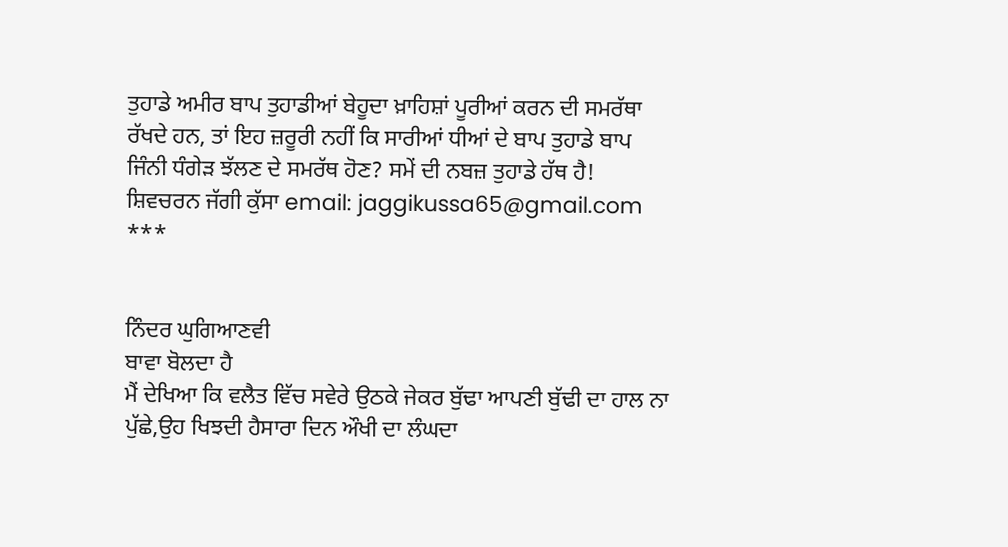ਤੁਹਾਡੇ ਅਮੀਰ ਬਾਪ ਤੁਹਾਡੀਆਂ ਬੇਹੂਦਾ ਖ਼ਾਹਿਸ਼ਾਂ ਪੂਰੀਆਂ ਕਰਨ ਦੀ ਸਮਰੱਥਾ ਰੱਖਦੇ ਹਨ, ਤਾਂ ਇਹ ਜ਼ਰੂਰੀ ਨਹੀਂ ਕਿ ਸਾਰੀਆਂ ਧੀਆਂ ਦੇ ਬਾਪ ਤੁਹਾਡੇ ਬਾਪ ਜਿੰਨੀ ਧੰਗੇੜ ਝੱਲਣ ਦੇ ਸਮਰੱਥ ਹੋਣ? ਸਮੇਂ ਦੀ ਨਬਜ਼ ਤੁਹਾਡੇ ਹੱਥ ਹੈ!
ਸ਼ਿਵਚਰਨ ਜੱਗੀ ਕੁੱਸਾ email: jaggikussa65@gmail.com
***


ਨਿੰਦਰ ਘੁਗਿਆਣਵੀ
ਬਾਵਾ ਬੋਲਦਾ ਹੈ
ਮੈਂ ਦੇਖਿਆ ਕਿ ਵਲੈਤ ਵਿੱਚ ਸਵੇਰੇ ਉਠਕੇ ਜੇਕਰ ਬੁੱਢਾ ਆਪਣੀ ਬੁੱਢੀ ਦਾ ਹਾਲ ਨਾ ਪੁੱਛੇ,ਉਹ ਖਿਝਦੀ ਹੈਸਾਰਾ ਦਿਨ ਔਖੀ ਦਾ ਲੰਘਦਾ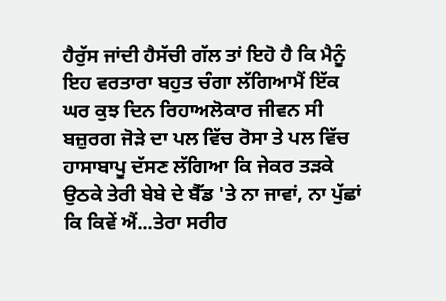ਹੈਰੁੱਸ ਜਾਂਦੀ ਹੈਸੱਚੀ ਗੱਲ ਤਾਂ ਇਹੋ ਹੈ ਕਿ ਮੈਨੂੰ ਇਹ ਵਰਤਾਰਾ ਬਹੁਤ ਚੰਗਾ ਲੱਗਿਆਮੈਂ ਇੱਕ ਘਰ ਕੁਝ ਦਿਨ ਰਿਹਾਅਲੋਕਾਰ ਜੀਵਨ ਸੀ ਬਜ਼ੁਰਗ ਜੋੜੇ ਦਾ ਪਲ ਵਿੱਚ ਰੋਸਾ ਤੇ ਪਲ ਵਿੱਚ ਹਾਸਾਬਾਪੂ ਦੱਸਣ ਲੱਗਿਆ ਕਿ ਜੇਕਰ ਤੜਕੇ ਉਠਕੇ ਤੇਰੀ ਬੇਬੇ ਦੇ ਬੈੱਡ 'ਤੇ ਨਾ ਜਾਵਾਂ, ਨਾ ਪੁੱਛਾਂ ਕਿ ਕਿਵੇਂ ਐਂ...ਤੇਰਾ ਸਰੀਰ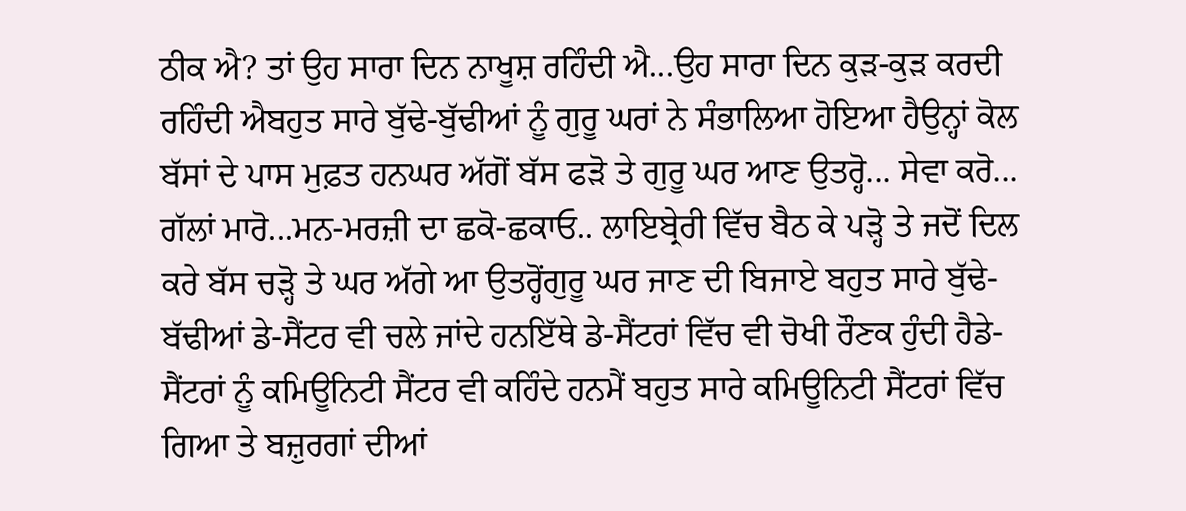ਠੀਕ ਐ? ਤਾਂ ਉਹ ਸਾਰਾ ਦਿਨ ਨਾਖੂਸ਼ ਰਹਿੰਦੀ ਐ...ਉਹ ਸਾਰਾ ਦਿਨ ਕੁੜ-ਕੁੜ ਕਰਦੀ ਰਹਿੰਦੀ ਐਬਹੁਤ ਸਾਰੇ ਬੁੱਢੇ-ਬੁੱਢੀਆਂ ਨੂੰ ਗੁਰੂ ਘਰਾਂ ਨੇ ਸੰਭਾਲਿਆ ਹੋਇਆ ਹੈਉਨ੍ਹਾਂ ਕੋਲ ਬੱਸਾਂ ਦੇ ਪਾਸ ਮੁਫ਼ਤ ਹਨਘਰ ਅੱਗੋਂ ਬੱਸ ਫੜੋ ਤੇ ਗੁਰੂ ਘਰ ਆਣ ਉਤਰ੍ਹੋ... ਸੇਵਾ ਕਰੋ... ਗੱਲਾਂ ਮਾਰੋ...ਮਨ-ਮਰਜ਼ੀ ਦਾ ਛਕੋ-ਛਕਾਓ.. ਲਾਇਬ੍ਰੇਰੀ ਵਿੱਚ ਬੈਠ ਕੇ ਪੜ੍ਹੋ ਤੇ ਜਦੋਂ ਦਿਲ ਕਰੇ ਬੱਸ ਚੜ੍ਹੋ ਤੇ ਘਰ ਅੱਗੇ ਆ ਉਤਰ੍ਹੋਂਗੁਰੂ ਘਰ ਜਾਣ ਦੀ ਬਿਜਾਏ ਬਹੁਤ ਸਾਰੇ ਬੁੱਢੇ-ਬੱਢੀਆਂ ਡੇ-ਸੈਂਟਰ ਵੀ ਚਲੇ ਜਾਂਦੇ ਹਨਇੱਥੇ ਡੇ-ਸੈਂਟਰਾਂ ਵਿੱਚ ਵੀ ਚੋਖੀ ਰੌਣਕ ਹੁੰਦੀ ਹੈਡੇ-ਸੈਂਟਰਾਂ ਨੂੰ ਕਮਿਊਨਿਟੀ ਸੈਂਟਰ ਵੀ ਕਹਿੰਦੇ ਹਨਮੈਂ ਬਹੁਤ ਸਾਰੇ ਕਮਿਊਨਿਟੀ ਸੈਂਟਰਾਂ ਵਿੱਚ ਗਿਆ ਤੇ ਬਜ਼ੁਰਗਾਂ ਦੀਆਂ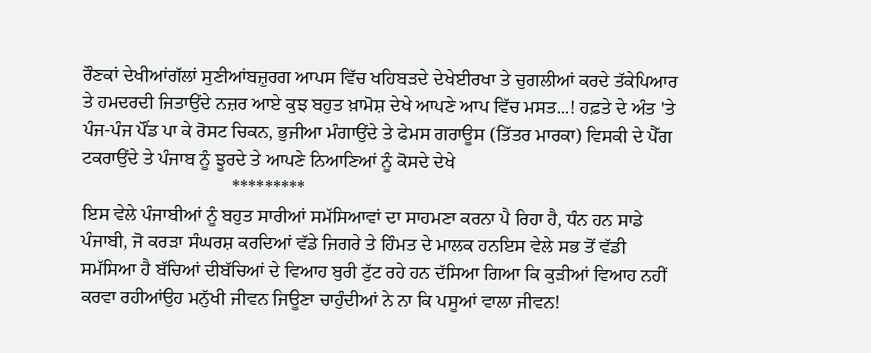ਰੌਣਕਾਂ ਦੇਖੀਆਂਗੱਲਾਂ ਸੁਣੀਆਂਬਜ਼ੁਰਗ ਆਪਸ ਵਿੱਚ ਖਹਿਬੜਦੇ ਦੇਖੇਈਰਖਾ ਤੇ ਚੁਗਲੀਆਂ ਕਰਦੇ ਤੱਕੇਪਿਆਰ ਤੇ ਹਮਦਰਦੀ ਜਿਤਾਉਂਦੇ ਨਜ਼ਰ ਆਏ ਕੁਝ ਬਹੁਤ ਖ਼ਾਮੋਸ਼ ਦੇਖੇ ਆਪਣੇ ਆਪ ਵਿੱਚ ਮਸਤ...! ਹਫ਼ਤੇ ਦੇ ਅੰਤ 'ਤੇ ਪੰਜ-ਪੰਜ ਪੌਂਡ ਪਾ ਕੇ ਰੋਸਟ ਚਿਕਨ, ਭੁਜੀਆ ਮੰਗਾਉਂਦੇ ਤੇ ਫੇਮਸ ਗਰਾਊਸ (ਤਿੱਤਰ ਮਾਰਕਾ) ਵਿਸਕੀ ਦੇ ਪੈੱਗ ਟਕਰਾਉਂਦੇ ਤੇ ਪੰਜਾਬ ਨੂੰ ਝੂਰਦੇ ਤੇ ਆਪਣੇ ਨਿਆਣਿਆਂ ਨੂੰ ਕੋਸਦੇ ਦੇਖੇ
                                *********
ਇਸ ਵੇਲੇ ਪੰਜਾਬੀਆਂ ਨੂੰ ਬਹੁਤ ਸਾਰੀਆਂ ਸਮੱਸਿਆਵਾਂ ਦਾ ਸਾਹਮਣਾ ਕਰਨਾ ਪੈ ਰਿਹਾ ਹੈ, ਧੰਨ ਹਨ ਸਾਡੇ ਪੰਜਾਬੀ, ਜੋ ਕਰੜਾ ਸੰਘਰਸ਼ ਕਰਦਿਆਂ ਵੱਡੇ ਜਿਗਰੇ ਤੇ ਹਿੰਮਤ ਦੇ ਮਾਲਕ ਹਨਇਸ ਵੇਲੇ ਸਭ ਤੋਂ ਵੱਡੀ ਸਮੱਸਿਆ ਹੈ ਬੱਚਿਆਂ ਦੀਬੱਚਿਆਂ ਦੇ ਵਿਆਹ ਬੁਰੀ ਟੁੱਟ ਰਹੇ ਹਨ ਦੱਸਿਆ ਗਿਆ ਕਿ ਕੁੜੀਆਂ ਵਿਆਹ ਨਹੀਂ ਕਰਵਾ ਰਹੀਆਂਉਹ ਮਨੁੱਖੀ ਜੀਵਨ ਜਿਊਣਾ ਚਾਹੁੰਦੀਆਂ ਨੇ ਨਾ ਕਿ ਪਸੂਆਂ ਵਾਲਾ ਜੀਵਨ!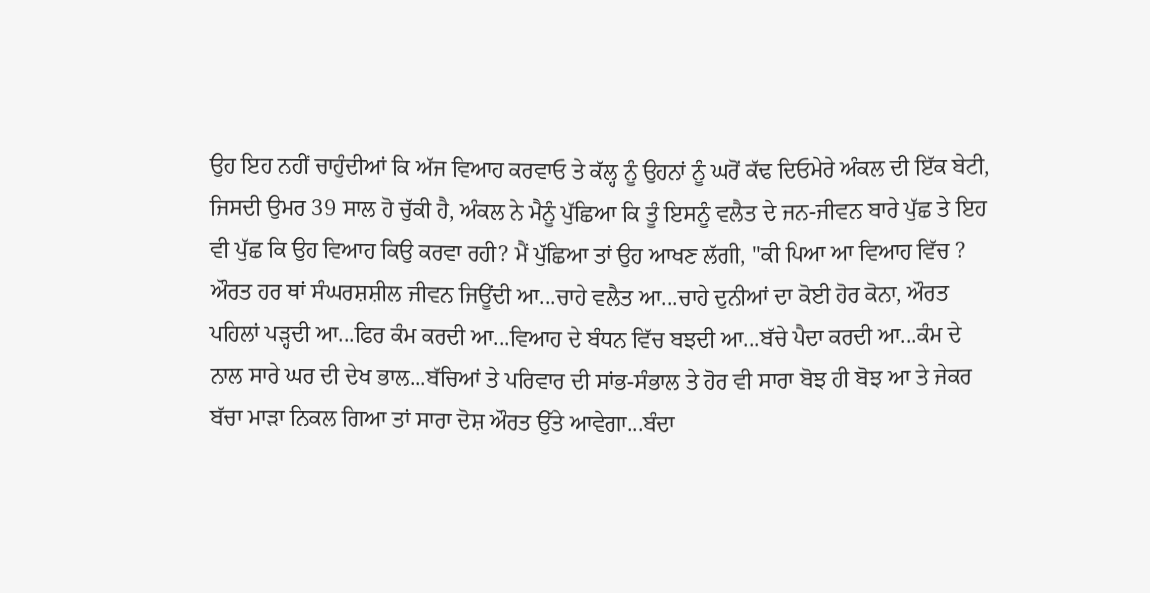ਉਹ ਇਹ ਨਹੀਂ ਚਾਹੁੰਦੀਆਂ ਕਿ ਅੱਜ ਵਿਆਹ ਕਰਵਾਓ ਤੇ ਕੱਲ੍ਹ ਨੂੰ ਉਹਨਾਂ ਨੂੰ ਘਰੋਂ ਕੱਢ ਦਿਓਮੇਰੇ ਅੰਕਲ ਦੀ ਇੱਕ ਬੇਟੀ, ਜਿਸਦੀ ਉਮਰ 39 ਸਾਲ ਹੋ ਚੁੱਕੀ ਹੈ, ਅੰਕਲ ਨੇ ਮੈਨੂੰ ਪੁੱਛਿਆ ਕਿ ਤੂੰ ਇਸਨੂੰ ਵਲੈਤ ਦੇ ਜਨ-ਜੀਵਨ ਬਾਰੇ ਪੁੱਛ ਤੇ ਇਹ ਵੀ ਪੁੱਛ ਕਿ ਉਹ ਵਿਆਹ ਕਿਉ ਕਰਵਾ ਰਹੀ? ਮੈਂ ਪੁੱਛਿਆ ਤਾਂ ਉਹ ਆਖਣ ਲੱਗੀ, ''ਕੀ ਪਿਆ ਆ ਵਿਆਹ ਵਿੱਚ ? ਔਰਤ ਹਰ ਥਾਂ ਸੰਘਰਸ਼ਸ਼ੀਲ ਜੀਵਨ ਜਿਊਂਦੀ ਆ...ਚਾਹੇ ਵਲੈਤ ਆ...ਚਾਹੇ ਦੁਨੀਆਂ ਦਾ ਕੋਈ ਹੋਰ ਕੋਨਾ, ਔਰਤ ਪਹਿਲਾਂ ਪੜ੍ਹਦੀ ਆ...ਫਿਰ ਕੰਮ ਕਰਦੀ ਆ...ਵਿਆਹ ਦੇ ਬੰਧਨ ਵਿੱਚ ਬਝਦੀ ਆ...ਬੱਚੇ ਪੈਦਾ ਕਰਦੀ ਆ...ਕੰਮ ਦੇ ਨਾਲ ਸਾਰੇ ਘਰ ਦੀ ਦੇਖ ਭਾਲ...ਬੱਚਿਆਂ ਤੇ ਪਰਿਵਾਰ ਦੀ ਸਾਂਭ-ਸੰਭਾਲ ਤੇ ਹੋਰ ਵੀ ਸਾਰਾ ਬੋਝ ਹੀ ਬੋਝ ਆ ਤੇ ਜੇਕਰ ਬੱਚਾ ਮਾੜਾ ਨਿਕਲ ਗਿਆ ਤਾਂ ਸਾਰਾ ਦੋਸ਼ ਔਰਤ ਉੱਤੇ ਆਵੇਗਾ...ਬੰਦਾ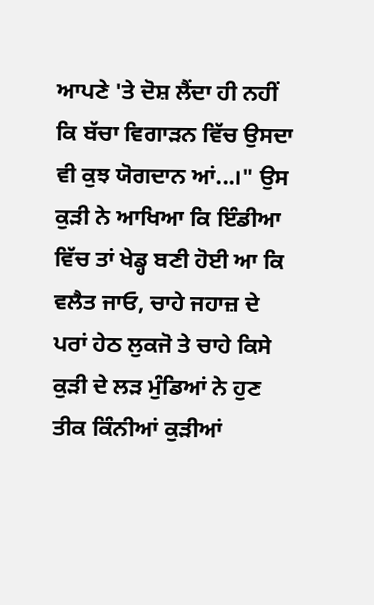ਆਪਣੇ 'ਤੇ ਦੋਸ਼ ਲੈਂਦਾ ਹੀ ਨਹੀਂ ਕਿ ਬੱਚਾ ਵਿਗਾੜਨ ਵਿੱਚ ਉਸਦਾ ਵੀ ਕੁਝ ਯੋਗਦਾਨ ਆਂ...।" ਉਸ ਕੁੜੀ ਨੇ ਆਖਿਆ ਕਿ ਇੰਡੀਆ ਵਿੱਚ ਤਾਂ ਖੇਡ੍ਹ ਬਣੀ ਹੋਈ ਆ ਕਿ ਵਲੈਤ ਜਾਓ, ਚਾਹੇ ਜਹਾਜ਼ ਦੇ ਪਰਾਂ ਹੇਠ ਲੁਕਜੋ ਤੇ ਚਾਹੇ ਕਿਸੇ ਕੁੜੀ ਦੇ ਲੜ ਮੁੰਡਿਆਂ ਨੇ ਹੁਣ ਤੀਕ ਕਿੰਨੀਆਂ ਕੁੜੀਆਂ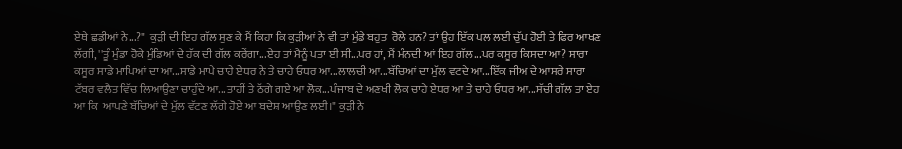ਏਥੇ ਛਡੀਆਂ ਨੇ...?"  ਕੁੜੀ ਦੀ ਇਹ ਗੱਲ ਸੁਣ ਕੇ ਮੈਂ ਕਿਹਾ ਕਿ ਕੁੜੀਆਂ ਨੇ ਵੀ ਤਾਂ ਮੁੰਡੇ ਬਹੁਤ  ਰੋਲੇ ਹਨ? ਤਾਂ ਉਹ ਇੱਕ ਪਲ ਲਈ ਚੁੱਪ ਹੋਈ ਤੇ ਫਿਰ ਆਖਣ ਲੱਗੀ, ''ਤੂੰ ਮੁੰਡਾ ਹੋਕੇ ਮੁੰਡਿਆਂ ਦੇ ਹੱਕ ਦੀ ਗੱਲ ਕਰੇਂਗਾ...ਏਹ ਤਾਂ ਮੈਨੂੰ ਪਤਾ ਈ ਸੀ...ਪਰ ਹਾਂ, ਮੈਂ ਮੰਨਦੀ ਆਂ ਇਹ ਗੱਲ...ਪਰ ਕਸੂਰ ਕਿਸਦਾ ਆ? ਸਾਰਾ ਕਸੂਰ ਸਾਡੇ ਮਾਪਿਆਂ ਦਾ ਆ...ਸਾਡੇ ਮਾਪੇ ਚਾਹੇ ਏਧਰ ਨੇ ਤੇ ਚਾਹੇ ਓਧਰ ਆ...ਲਾਲਚੀ ਆ...ਬੱਚਿਆਂ ਦਾ ਮੁੱਲ ਵਟਦੇ ਆ...ਇੱਕ ਜੀਅ ਦੇ ਆਸਰੇ ਸਾਰਾ ਟੱਬਰ ਵਲੈਤ ਵਿੱਚ ਲਿਆਉਣਾ ਚਾਹੁੰਦੇ ਆ...ਤਾਹੀਂ ਤੇ ਠੱਗੇ ਗਏ ਆ ਲੋਕ...ਪੰਜਾਬ ਦੇ ਅਣਖੀ ਲੋਕ ਚਾਹੇ ਏਧਰ ਆ ਤੇ ਚਾਹੇ ਓਧਰ ਆ...ਸੱਚੀ ਗੱਲ ਤਾ ਏਹ ਆ ਕਿ  ਆਪਣੇ ਬੱਚਿਆਂ ਦੇ ਮੁੱਲ ਵੱਟਣ ਲੱਗੇ ਹੋਏ ਆ ਬਦੇਸ਼ ਆਉਣ ਲਈ।" ਕੁੜੀ ਨੇ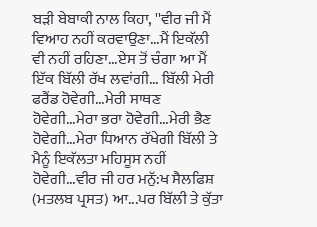ਬੜੀ ਬੇਬਾਕੀ ਨਾਲ ਕਿਹਾ, ''ਵੀਰ ਜੀ ਮੈਂ ਵਿਆਹ ਨਹੀਂ ਕਰਵਾਉਣਾ...ਮੈਂ ਇਕੱਲੀ ਵੀ ਨਹੀਂ ਰਹਿਣਾ...ਏਸ ਤੋਂ ਚੰਗਾ ਆ ਮੈਂ ਇੱਕ ਬਿੱਲੀ ਰੱਖ ਲਵਾਂਗੀ... ਬਿੱਲੀ ਮੇਰੀ ਫਰੈਂਡ ਹੋਵੇਗੀ...ਮੇਰੀ ਸਾਥਣ ਹੋਵੇਗੀ...ਮੇਰਾ ਭਰਾ ਹੋਵੇਗੀ...ਮੇਰੀ ਭੈਣ ਹੋਵੇਗੀ...ਮੇਰਾ ਧਿਆਨ ਰੱਖੇਗੀ ਬਿੱਲੀ ਤੇ ਮੈਨੂੰ ਇਕੱਲਤਾ ਮਹਿਸੂਸ ਨਹੀਂ ਹੋਵੇਗੀ...ਵੀਰ ਜੀ ਹਰ ਮਨੁੱ:ਖ ਸੈਲਫਿਸ਼ (ਮਤਲਬ ਪ੍ਰਸਤ) ਆ...ਪਰ ਬਿੱਲੀ ਤੇ ਕੁੱਤਾ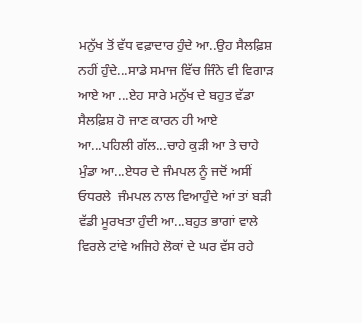ਮਨੁੱਖ ਤੋਂ ਵੱਧ ਵਫ਼ਾਦਾਰ ਹੁੰਦੇ ਆ..ਉਹ ਸੈਲਫ਼ਿਸ਼ ਨਹੀਂ ਹੁੰਦੇ...ਸਾਡੇ ਸਮਾਜ ਵਿੱਚ ਜਿੰਨੇ ਵੀ ਵਿਗਾੜ ਆਏ ਆ ...ਏਹ ਸਾਰੇ ਮਨੁੱਖ ਦੇ ਬਹੁਤ ਵੱਡਾ ਸੈਲਫ਼ਿਸ਼ ਹੋ ਜਾਣ ਕਾਰਨ ਹੀ ਆਏ ਆ...ਪਹਿਲੀ ਗੱਲ...ਚਾਹੇ ਕੁੜੀ ਆ ਤੇ ਚਾਹੇ ਮੁੰਡਾ ਆ...ਏਧਰ ਦੇ ਜੰਮਪਲ ਨੂੰ ਜਦੋਂ ਅਸੀਂ ਓਧਰਲੇ  ਜੰਮਪਲ ਨਾਲ ਵਿਆਹੁੰਦੇ ਆਂ ਤਾਂ ਬੜੀ ਵੱਡੀ ਮੂਰਖਤਾ ਹੁੰਦੀ ਆ...ਬਹੁਤ ਭਾਗਾਂ ਵਾਲੇ ਵਿਰਲੇ ਟਾਂਵੇ ਅਜਿਹੇ ਲੋਕਾਂ ਦੇ ਘਰ ਵੱਸ ਰਹੇ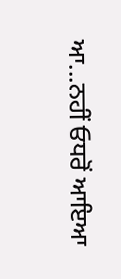ਆ...ਨਹੀਂ ਓਧਰੋਂ ਆਇਆ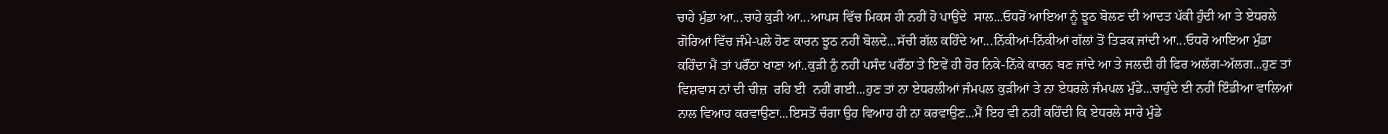ਚਾਹੇ ਮੁੰਡਾ ਆ...ਚਾਹੇ ਕੁੜੀ ਆ...ਆਪਸ ਵਿੱਚ ਮਿਕਸ ਹੀ ਨਹੀਂ ਹੋ ਪਾਉਂਦੇ  ਸਾਲ...ਓਧਰੋਂ ਆਇਆ ਨੂੰ ਝੂਠ ਬੋਲਣ ਦੀ ਆਦਤ ਪੱਕੀ ਹੁੰਦੀ ਆ ਤੇ ਏਧਰਲੇ ਗੋਰਿਆਂ ਵਿੱਚ ਜੰਮੇ-ਪਲੇ ਹੋਣ ਕਾਰਨ ਝੂਠ ਨਹੀਂ ਬੋਲਦੇ...ਸੱਚੀ ਗੱਲ ਕਹਿੰਦੇ ਆ...ਨਿੱਕੀਆਂ-ਨਿੱਕੀਆਂ ਗੱਲਾਂ ਤੋਂ ਤਿੜਕ ਜਾਂਦੀ ਆ...ਓਧਰੋ ਆਇਆ ਮੁੰਡਾ ਕਹਿੰਦਾ ਮੈਂ ਤਾਂ ਪਰੌਂਠਾ ਖਾਣਾ ਆਂ..ਕੁੜੀ ਨੁੰ ਨਹੀਂ ਪਸੰਦ ਪਰੌਂਠਾ ਤੇ ਇਵੇਂ ਹੀ ਹੋਰ ਨਿਕੇ-ਨਿੱਕੇ ਕਾਰਨ ਬਣ ਜਾਂਦੇ ਆ ਤੇ ਜਲਦੀ ਹੀ ਫਿਰ ਅਲੱਗ-ਅੱਲਗ...ਹੁਣ ਤਾਂ ਵਿਸ਼ਵਾਸ ਨਾਂ ਦੀ ਚੀਜ਼  ਰਹਿ ਈ  ਨਹੀਂ ਗਈ...ਹੁਣ ਤਾਂ ਨਾ ਏਧਰਲੀਆਂ ਜੰਮਪਲ ਕੁੜੀਆਂ ਤੇ ਨਾ ਏਧਰਲੇ ਜੰਮਪਲ ਮੁੰਡੇ...ਚਾਹੁੰਦੇ ਈ ਨਹੀਂ ਇੰਡੀਆ ਵਾਲਿਆਂ ਨਾਲ ਵਿਆਹ ਕਰਵਾਉਣਾ...ਇਸਤੋਂ ਚੰਗਾ ਉਹ ਵਿਆਹ ਹੀ ਨਾ ਕਰਵਾਉਣ...ਮੈਂ ਇਹ ਵੀ ਨਹੀਂ ਕਹਿੰਦੀ ਕਿ ਏਧਰਲੇ ਸਾਰੇ ਮੁੰਡੇ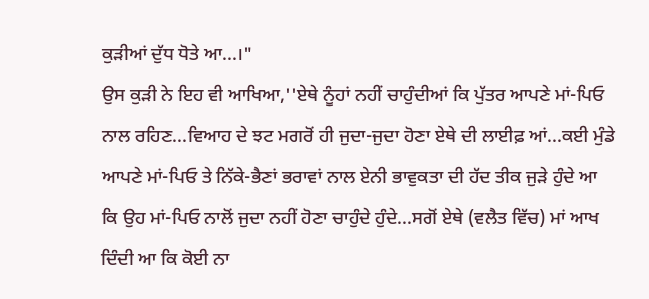ਕੁੜੀਆਂ ਦੁੱਧ ਧੋਤੇ ਆ...।"
ਉਸ ਕੁੜੀ ਨੇ ਇਹ ਵੀ ਆਖਿਆ,''ਏਥੇ ਨੂੰਹਾਂ ਨਹੀਂ ਚਾਹੁੰਦੀਆਂ ਕਿ ਪੁੱਤਰ ਆਪਣੇ ਮਾਂ-ਪਿਓ ਨਾਲ ਰਹਿਣ...ਵਿਆਹ ਦੇ ਝਟ ਮਗਰੋਂ ਹੀ ਜੁਦਾ-ਜੁਦਾ ਹੋਣਾ ਏਥੇ ਦੀ ਲਾਈਫ਼ ਆਂ...ਕਈ ਮੁੰਡੇ ਆਪਣੇ ਮਾਂ-ਪਿਓ ਤੇ ਨਿੱਕੇ-ਭੈਣਾਂ ਭਰਾਵਾਂ ਨਾਲ ਏਨੀ ਭਾਵੁਕਤਾ ਦੀ ਹੱਦ ਤੀਕ ਜੁੜੇ ਹੁੰਦੇ ਆ ਕਿ ਉਹ ਮਾਂ-ਪਿਓ ਨਾਲੋਂ ਜੁਦਾ ਨਹੀਂ ਹੋਣਾ ਚਾਹੁੰਦੇ ਹੁੰਦੇ...ਸਗੋਂ ਏਥੇ (ਵਲੈਤ ਵਿੱਚ) ਮਾਂ ਆਖ ਦਿੰਦੀ ਆ ਕਿ ਕੋਈ ਨਾ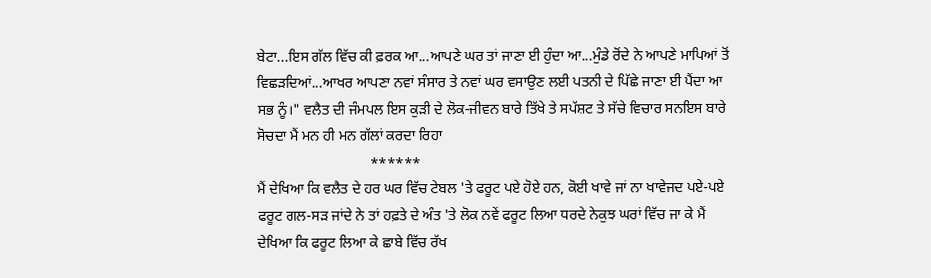ਬੇਟਾ...ਇਸ ਗੱਲ ਵਿੱਚ ਕੀ ਫ਼ਰਕ ਆ...ਆਪਣੇ ਘਰ ਤਾਂ ਜਾਣਾ ਈ ਹੁੰਦਾ ਆ...ਮੁੰਡੇ ਰੋਂਦੇ ਨੇ ਆਪਣੇ ਮਾਪਿਆਂ ਤੋਂ ਵਿਛੜਦਿਆਂ...ਆਖਰ ਆਪਣਾ ਨਵਾਂ ਸੰਸਾਰ ਤੇ ਨਵਾਂ ਘਰ ਵਸਾਉਣ ਲਈ ਪਤਨੀ ਦੇ ਪਿੱਛੇ ਜਾਣਾ ਈ ਪੈਂਦਾ ਆ ਸਭ ਨੂੰ।" ਵਲੈਤ ਦੀ ਜੰਮਪਲ ਇਸ ਕੁੜੀ ਦੇ ਲੋਕ-ਜੀਵਨ ਬਾਰੇ ਤਿੱਖੇ ਤੇ ਸਪੱਸ਼ਟ ਤੇ ਸੱਚੇ ਵਿਚਾਰ ਸਨਇਸ ਬਾਰੇ ਸੋਚਦਾ ਮੈਂ ਮਨ ਹੀ ਮਨ ਗੱਲਾਂ ਕਰਦਾ ਰਿਹਾ
                               ******
ਮੈਂ ਦੇਖਿਆ ਕਿ ਵਲੈਤ ਦੇ ਹਰ ਘਰ ਵਿੱਚ ਟੇਬਲ 'ਤੇ ਫਰੂਟ ਪਏ ਹੋਏ ਹਨ, ਕੋਈ ਖਾਵੇ ਜਾਂ ਨਾ ਖਾਵੇਜਦ ਪਏ-ਪਏ ਫਰੂਟ ਗਲ-ਸੜ ਜਾਂਦੇ ਨੇ ਤਾਂ ਹਫ਼ਤੇ ਦੇ ਅੰਤ 'ਤੇ ਲੋਕ ਨਵੇਂ ਫਰੂਟ ਲਿਆ ਧਰਦੇ ਨੇਕੁਝ ਘਰਾਂ ਵਿੱਚ ਜਾ ਕੇ ਮੈਂ ਦੇਖਿਆ ਕਿ ਫਰੂਟ ਲਿਆ ਕੇ ਛਾਬੇ ਵਿੱਚ ਰੱਖ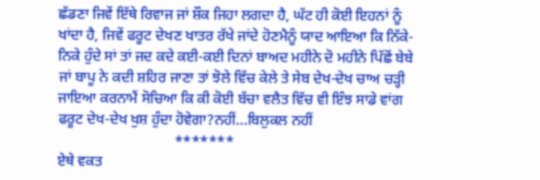ਛੱਡਣਾ ਜਿਵੇਂ ਇੱਥੇ ਰਿਵਾਜ ਜਾਂ ਸ਼ੌਕ ਜਿਹਾ ਲਗਦਾ ਹੈ, ਘੱਟ ਹੀ ਕੋਈ ਇਹਨਾਂ ਨੂੰ ਖਾਂਦਾ ਹੈ, ਜਿਵੇਂ ਫਰੂਟ ਦੇਖਣ ਖਾਤਰ ਰੱਖੇ ਜਾਂਦੇ ਹੋਣਮੈਨੂੰ ਯਾਦ ਆਇਆ ਕਿ ਨਿੱਕੇ-ਨਿਕੇ ਹੁੰਦੇ ਸਾਂ ਤਾਂ ਜਦ ਕਦੇ ਕਈ-ਕਈ ਦਿਨਾਂ ਬਾਅਦ ਮਹੀਨੇ ਦੋ ਮਹੀਨੇ ਪਿੱਛੋਂ ਬੇਬੇ ਜਾਂ ਬਾਪੂ ਨੇ ਕਦੀ ਸ਼ਹਿਰ ਜਾਣਾ ਤਾਂ ਝੋਲੇ ਵਿੱਚ ਕੇਲੇ ਤੇ ਸੇਬ ਦੇਖ-ਦੇਖ ਚਾਅ ਚੜ੍ਹੀ ਜਾਇਆ ਕਰਨਾਮੈਂ ਸੋਚਿਆ ਕਿ ਕੀ ਕੋਈ ਬੱਚਾ ਵਲੈਤ ਵਿੱਚ ਵੀ ਇੰਝ ਸਾਡੇ ਵਾਂਗ ਫਰੂਟ ਦੇਖ-ਦੇਖ ਖੁਸ਼ ਹੁੰਦਾ ਹੋਵੇਗਾ?ਨਹੀਂ...ਬਿਲੁਕਲ ਨਹੀਂ
                                *******
ਏਥੇ ਵਕਤ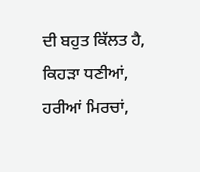ਦੀ ਬਹੁਤ ਕਿੱਲਤ ਹੈ, ਕਿਹੜਾ ਧਣੀਆਂ, ਹਰੀਆਂ ਮਿਰਚਾਂ,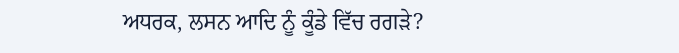ਅਧਰਕ, ਲਸਨ ਆਦਿ ਨੂੰ ਕੂੰਡੇ ਵਿੱਚ ਰਗੜੇ?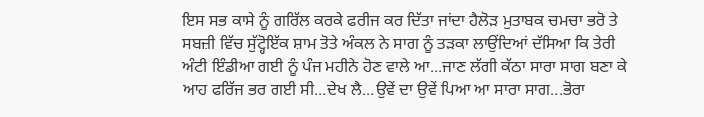ਇਸ ਸਭ ਕਾਸੇ ਨੂੰ ਗਰਿੱਲ ਕਰਕੇ ਫਰੀਜ ਕਰ ਦਿੱਤਾ ਜਾਂਦਾ ਹੈਲੋੜ ਮੁਤਾਬਕ ਚਮਚਾ ਭਰੋ ਤੇ ਸਬਜ਼ੀ ਵਿੱਚ ਸੁੱਟ੍ਹੋਇੱਕ ਸ਼ਾਮ ਤੋਤੇ ਅੰਕਲ ਨੇ ਸਾਗ ਨੂੰ ਤੜਕਾ ਲਾਉਂਦਿਆਂ ਦੱਸਿਆ ਕਿ ਤੇਰੀ ਅੰਟੀ ਇੰਡੀਆ ਗਈ ਨੂੰ ਪੰਜ ਮਹੀਨੇ ਹੋਣ ਵਾਲੇ ਆ...ਜਾਣ ਲੱਗੀ ਕੱਠਾ ਸਾਰਾ ਸਾਗ ਬਣਾ ਕੇ ਆਹ ਫਰਿੱਜ ਭਰ ਗਈ ਸੀ...ਦੇਖ ਲੈ...ਉਵੇਂ ਦਾ ਉਵੇਂ ਪਿਆ ਆ ਸਾਰਾ ਸਾਗ...ਭੋਰਾ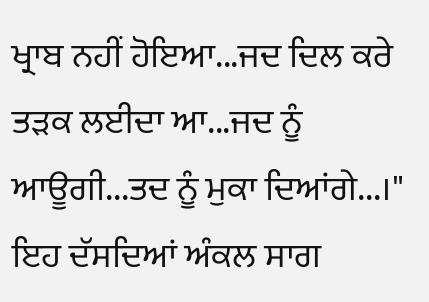ਖ੍ਰਾਬ ਨਹੀਂ ਹੋਇਆ...ਜਦ ਦਿਲ ਕਰੇ ਤੜਕ ਲਈਦਾ ਆ...ਜਦ ਨੂੰ ਆਊਗੀ...ਤਦ ਨੂੰ ਮੁਕਾ ਦਿਆਂਗੇ...।" ਇਹ ਦੱਸਦਿਆਂ ਅੰਕਲ ਸਾਗ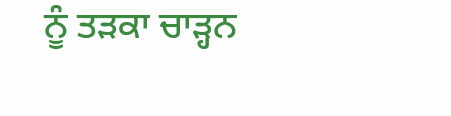ਨੂੰ ਤੜਕਾ ਚਾੜ੍ਹਨ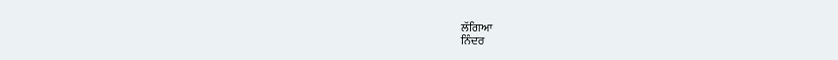ਲੱਗਿਆ
ਨਿੰਦਰ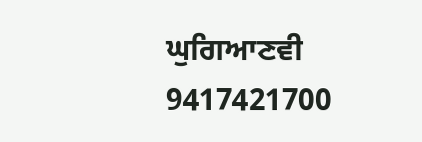ਘੁਗਿਆਣਵੀ 9417421700